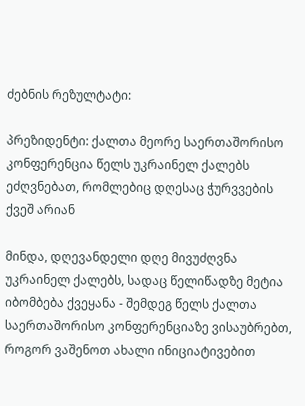ძებნის რეზულტატი:

პრეზიდენტი: ქალთა მეორე საერთაშორისო კონფერენცია წელს უკრაინელ ქალებს ეძღვნებათ, რომლებიც დღესაც ჭურვვების ქვეშ არიან

მინდა, დღევანდელი დღე მივუძღვნა უკრაინელ ქალებს, სადაც წელიწადზე მეტია იბომბება ქვეყანა - შემდეგ წელს ქალთა საერთაშორისო კონფერენციაზე ვისაუბრებთ, როგორ ვაშენოთ ახალი ინიციატივებით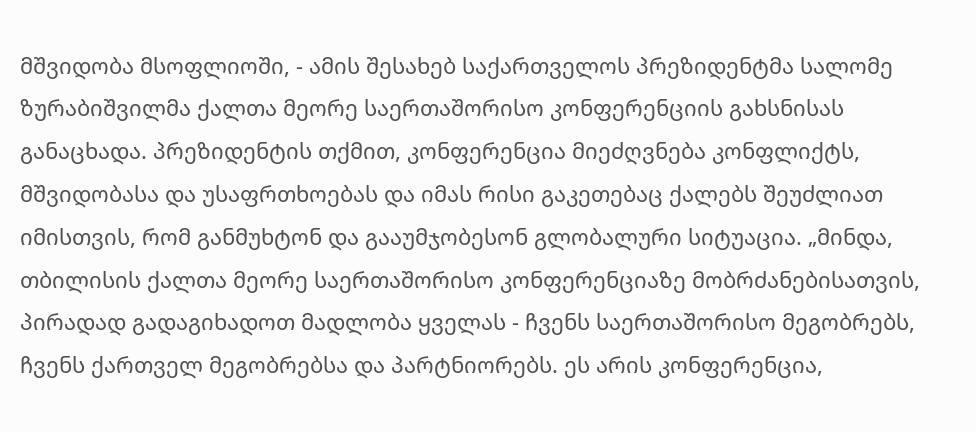მშვიდობა მსოფლიოში, - ამის შესახებ საქართველოს პრეზიდენტმა სალომე ზურაბიშვილმა ქალთა მეორე საერთაშორისო კონფერენციის გახსნისას განაცხადა. პრეზიდენტის თქმით, კონფერენცია მიეძღვნება კონფლიქტს, მშვიდობასა და უსაფრთხოებას და იმას რისი გაკეთებაც ქალებს შეუძლიათ იმისთვის, რომ განმუხტონ და გააუმჯობესონ გლობალური სიტუაცია. „მინდა, თბილისის ქალთა მეორე საერთაშორისო კონფერენციაზე მობრძანებისათვის, პირადად გადაგიხადოთ მადლობა ყველას - ჩვენს საერთაშორისო მეგობრებს, ჩვენს ქართველ მეგობრებსა და პარტნიორებს. ეს არის კონფერენცია,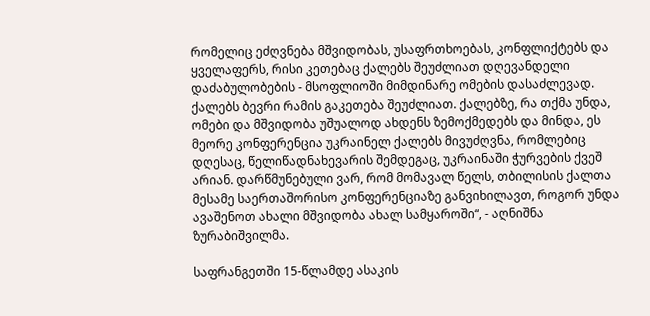რომელიც ეძღვნება მშვიდობას, უსაფრთხოებას, კონფლიქტებს და ყველაფერს, რისი კეთებაც ქალებს შეუძლიათ დღევანდელი დაძაბულობების - მსოფლიოში მიმდინარე ომების დასაძლევად. ქალებს ბევრი რამის გაკეთება შეუძლიათ. ქალებზე, რა თქმა უნდა, ომები და მშვიდობა უშუალოდ ახდენს ზემოქმედებს და მინდა, ეს მეორე კონფერენცია უკრაინელ ქალებს მივუძღვნა, რომლებიც დღესაც, წელიწადნახევარის შემდეგაც, უკრაინაში ჭურვების ქვეშ არიან. დარწმუნებული ვარ, რომ მომავალ წელს, თბილისის ქალთა მესამე საერთაშორისო კონფერენციაზე განვიხილავთ, როგორ უნდა ავაშენოთ ახალი მშვიდობა ახალ სამყაროში“, - აღნიშნა ზურაბიშვილმა.

საფრანგეთში 15-წლამდე ასაკის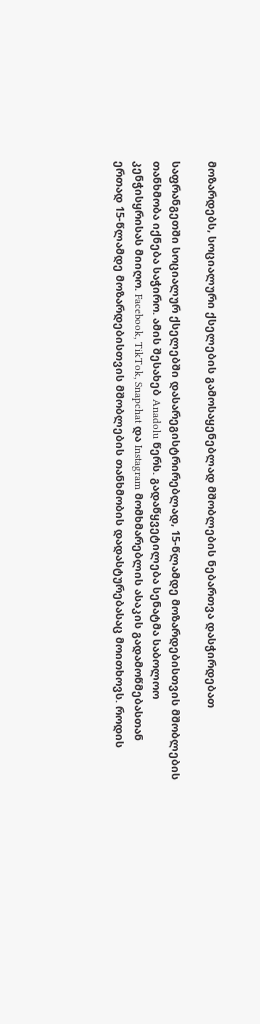მოზარდებს, სოციალური ქსელების გამოსაყენებლად მშობლების ნებართვა დასჭირდებათ

საფრანგეთში სოციალურ ქსელებში დასარეგისტრირებლად, 15-წლამდე მოზარდებისთვის მშობლების თანხმობა იქნება საჭირო. ამის შესახებ Anadolu წერს. გადაწყვეტილება სენატმა საბოლოო კენჭისყრისას მიიღო. Facebook, TikTok, Snapchat და Instagram მომხმარებლის ასაკის გადამოწმებასთან ერთად 15-წლამდე მოზარდებისთვის მშობლების თანხმობის დადასტურებასაც მოითხოვს. როდის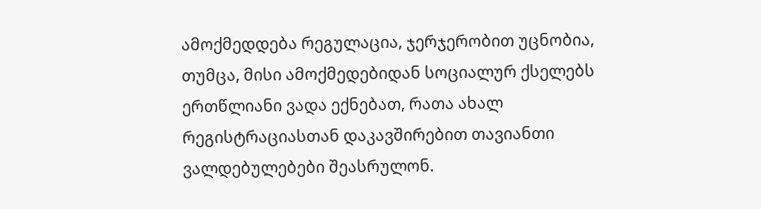ამოქმედდება რეგულაცია, ჯერჯერობით უცნობია, თუმცა, მისი ამოქმედებიდან სოციალურ ქსელებს ერთწლიანი ვადა ექნებათ, რათა ახალ რეგისტრაციასთან დაკავშირებით თავიანთი ვალდებულებები შეასრულონ.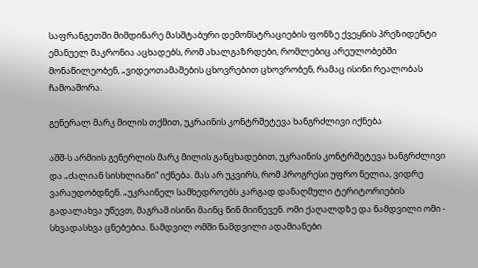საფრანგეთში მიმდინარე მასშტაბური დემონსტრაციების ფონზე ქვეყნის პრეზიდენტი ემანუელ მაკრონია აცხადებს, რომ ახალგაზრდები, რომლებიც არეულობებში მონაწილეობენ, „ვიდეოთამაშების ცხოვრებით ცხოვრობენ, რამაც ისინი რეალობას ჩამოაშორა.

გენერალ მარკ მილის თქმით, უკრაინის კონტრშეტევა ხანგრძლივი იქნება

აშშ-ს არმიის გენერლის მარკ მილის განცხადებით, უკრაინის კონტრშეტევა ხანგრძლივი და „ძალიან სისხლიანი“ იქნება. მას არ უკვირს, რომ პროგრესი უფრო ნელია, ვიდრე ვარაუდობდნენ. „უკრაინელ სამხედროებს კარგად დანაღმული ტერიტორიების გადალახვა უწევთ, მაგრამ ისინი მაინც წინ მიიწევენ. ომი ქაღალდზე და ნამდვილი ომი - სხვადასხვა ცნებებია. ნამდვილ ომში ნამდვილი ადამიანები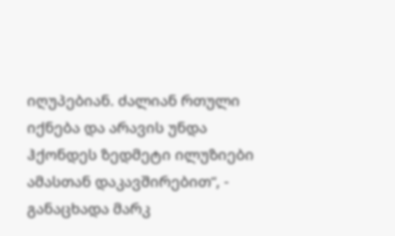იღუპებიან. ძალიან რთული იქნება და არავის უნდა ჰქონდეს ზედმეტი ილუზიები ამასთან დაკავშირებით“, - განაცხადა მარკ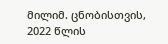მილიმ. ცნობისთვის, 2022 წლის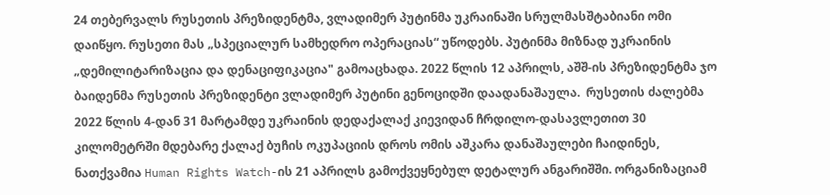24 თებერვალს რუსეთის პრეზიდენტმა, ვლადიმერ პუტინმა უკრაინაში სრულმასშტაბიანი ომი დაიწყო. რუსეთი მას „სპეციალურ სამხედრო ოპერაციას“ უწოდებს. პუტინმა მიზნად უკრაინის „დემილიტარიზაცია და დენაციფიკაცია" გამოაცხადა. 2022 წლის 12 აპრილს, აშშ-ის პრეზიდენტმა ჯო ბაიდენმა რუსეთის პრეზიდენტი ვლადიმერ პუტინი გენოციდში დაადანაშაულა.  რუსეთის ძალებმა 2022 წლის 4-დან 31 მარტამდე უკრაინის დედაქალაქ კიევიდან ჩრდილო-დასავლეთით 30 კილომეტრში მდებარე ქალაქ ბუჩის ოკუპაციის დროს ომის აშკარა დანაშაულები ჩაიდინეს, ნათქვამია Human Rights Watch-ის 21 აპრილს გამოქვეყნებულ დეტალურ ანგარიშში. ორგანიზაციამ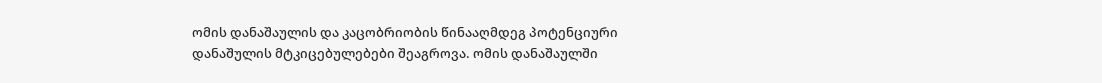ომის დანაშაულის და კაცობრიობის წინააღმდეგ პოტენციური დანაშულის მტკიცებულებები შეაგროვა. ომის დანაშაულში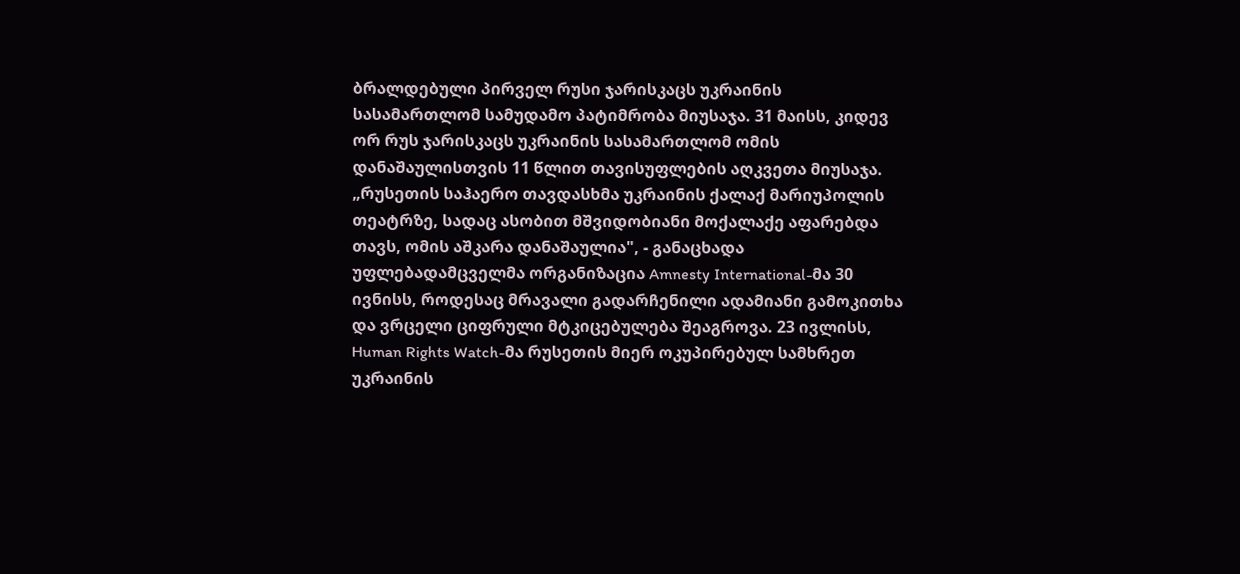ბრალდებული პირველ რუსი ჯარისკაცს უკრაინის სასამართლომ სამუდამო პატიმრობა მიუსაჯა. 31 მაისს, კიდევ ორ რუს ჯარისკაცს უკრაინის სასამართლომ ომის დანაშაულისთვის 11 წლით თავისუფლების აღკვეთა მიუსაჯა. „რუსეთის საჰაერო თავდასხმა უკრაინის ქალაქ მარიუპოლის თეატრზე, სადაც ასობით მშვიდობიანი მოქალაქე აფარებდა თავს, ომის აშკარა დანაშაულია", - განაცხადა უფლებადამცველმა ორგანიზაცია Amnesty International-მა 30 ივნისს, როდესაც მრავალი გადარჩენილი ადამიანი გამოკითხა და ვრცელი ციფრული მტკიცებულება შეაგროვა. 23 ივლისს, Human Rights Watch-მა რუსეთის მიერ ოკუპირებულ სამხრეთ უკრაინის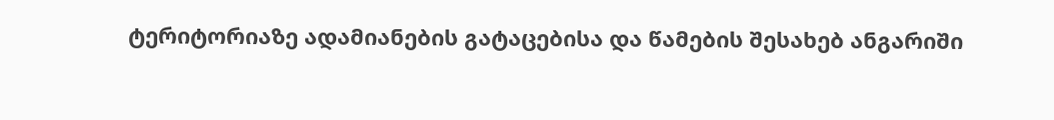ტერიტორიაზე ადამიანების გატაცებისა და წამების შესახებ ანგარიში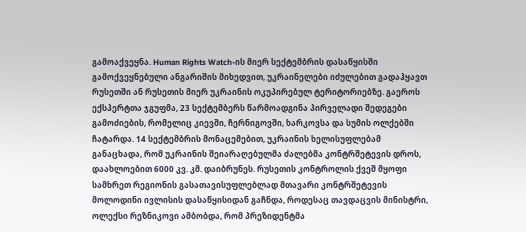გამოაქვეყნა. Human Rights Watch-ის მიერ სექტემბრის დასაწყისში გამოქვეყნებული ანგარიშის მიხედვით, უკრაინელები იძულებით გადაჰყავთ რუსეთში ან რუსეთის მიერ უკრაინის ოკუპირებულ ტერიტორიებზე. გაეროს ექსპერტთა ჯგუფმა, 23 სექტემბერს წარმოადგინა პირველადი შედეგები გამოძიების, რომელიც კიევში, ჩერნიგოვში, ხარკოვსა და სუმის ოლქებში ჩატარდა. 14 სექტემბრის მონაცემებით, უკრაინის ხელისუფლებამ განაცხადა, რომ უკრაინის შეიარაღებულმა ძალებმა კონტრშეტევის დროს, დაახლოებით 6000 კვ. კმ. დაიბრუნეს. რუსეთის კონტროლის ქვეშ მყოფი სამხრეთ რეგიონის გასათავისუფლებლად მთავარი კონტრშეტევის მოლოდინი ივლისის დასაწყისიდან გაჩნდა, როდესაც თავდაცვის მინისტრი, ოლექსი რეზნიკოვი ამბობდა, რომ პრეზიდენტმა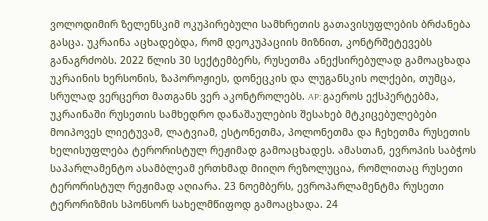ვოლოდიმირ ზელენსკიმ ოკუპირებული სამხრეთის გათავისუფლების ბრძანება გასცა. უკრაინა აცხადებდა, რომ დეოკუპაციის მიზნით, კონტრშეტევებს განაგრძობს. 2022 წლის 30 სექტემბერს, რუსეთმა ანექსირებულად გამოაცხადა უკრაინის ხერსონის, ზაპოროჟიეს, დონეცკის და ლუგანსკის ოლქები, თუმცა, სრულად ვერცერთ მათგანს ვერ აკონტროლებს. AP: გაეროს ექსპერტებმა, უკრაინაში რუსეთის სამხედრო დანაშაულების შესახებ მტკიცებულებები მოიპოვეს ლიეტუვამ, ლატვიამ, ესტონეთმა, პოლონეთმა და ჩეხეთმა რუსეთის ხელისუფლება ტერორისტულ რეჟიმად გამოაცხადეს. ამასთან, ევროპის საბჭოს საპარლამენტო ასამბლეამ ერთხმად მიიღო რეზოლუცია, რომლითაც რუსეთი ტერორისტულ რეჟიმად აღიარა. 23 ნოემბერს, ევროპარლამენტმა რუსეთი ტერორიზმის სპონსორ სახელმწიფოდ გამოაცხადა. 24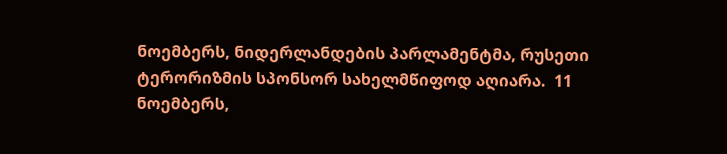ნოემბერს, ნიდერლანდების პარლამენტმა, რუსეთი ტერორიზმის სპონსორ სახელმწიფოდ აღიარა.  11 ნოემბერს,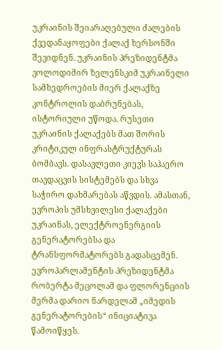უკრაინის შეიარაღებული ძალების ქვედანაყოფები ქალაქ ხერსონში შევიდნენ. უკრაინის პრეზიდენტმა ვოლოდიმირ ზელენსკიმ უკრაინელი სამხედროების მიერ ქალაქზე კონტროლის დაბრუნებას, ისტორიული უწოდა. რუსეთი უკრაინის ქალაქებს მათ შორის კრიტიკულ ინფრასტრუქტურას ბომბავს. დასავლეთი კიევს საჰაერო თავდაცვის სისტემებს და სხვა საჭირო დახმარებას აწვდის. ამასთან, ევროპის უმსხვილესი ქალაქები უკრაინას, ელექტროენერგიის გენერატორებსა და ტრანსფორმატორებს გადასცემენ. ევროპარლამენტის პრეზიდენტმა რობერტა მეცოლამ და ფლორენციის მერმა დარიო ნარდელამ „იმედის გენერატორების“ ინიციატივა წამოიწყეს.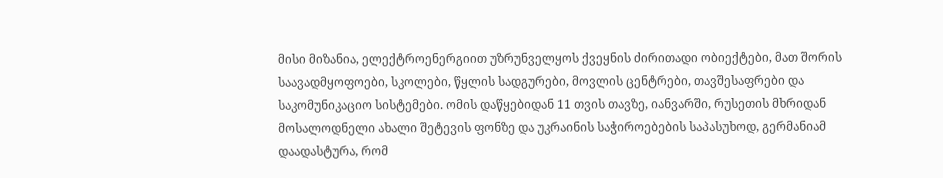მისი მიზანია, ელექტროენერგიით უზრუნველყოს ქვეყნის ძირითადი ობიექტები, მათ შორის საავადმყოფოები, სკოლები, წყლის სადგურები, მოვლის ცენტრები, თავშესაფრები და საკომუნიკაციო სისტემები. ომის დაწყებიდან 11 თვის თავზე, იანვარში, რუსეთის მხრიდან მოსალოდნელი ახალი შეტევის ფონზე და უკრაინის საჭიროებების საპასუხოდ, გერმანიამ დაადასტურა, რომ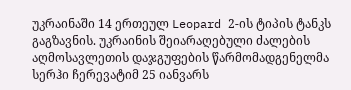უკრაინაში 14 ერთეულ Leopard 2-ის ტიპის ტანკს გაგზავნის. უკრაინის შეიარაღებული ძალების აღმოსავლეთის დაჯგუფების წარმომადგენელმა სერჰი ჩერევატიმ 25 იანვარს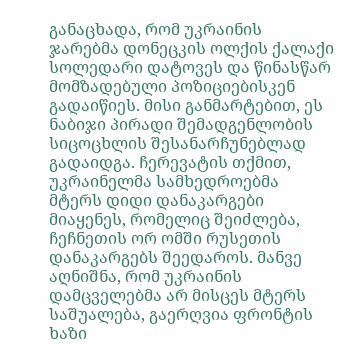განაცხადა, რომ უკრაინის ჯარებმა დონეცკის ოლქის ქალაქი სოლედარი დატოვეს და წინასწარ მომზადებული პოზიციებისკენ გადაიწიეს. მისი განმარტებით, ეს ნაბიჯი პირადი შემადგენლობის სიცოცხლის შესანარჩუნებლად გადაიდგა. ჩერევატის თქმით, უკრაინელმა სამხედროებმა მტერს დიდი დანაკარგები მიაყენეს, რომელიც შეიძლება, ჩეჩნეთის ორ ომში რუსეთის დანაკარგებს შეედაროს. მანვე აღნიშნა, რომ უკრაინის დამცველებმა არ მისცეს მტერს საშუალება, გაერღვია ფრონტის ხაზი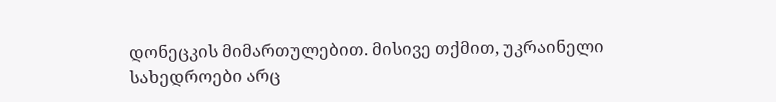დონეცკის მიმართულებით. მისივე თქმით, უკრაინელი სახედროები არც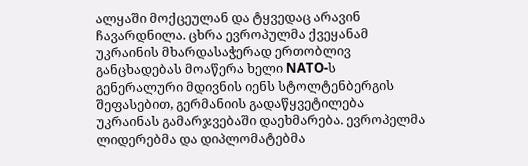ალყაში მოქცეულან და ტყვედაც არავინ ჩავარდნილა. ცხრა ევროპულმა ქვეყანამ უკრაინის მხარდასაჭერად ერთობლივ განცხადებას მოაწერა ხელი NATO-ს გენერალური მდივნის იენს სტოლტენბერგის შეფასებით, გერმანიის გადაწყვეტილება უკრაინას გამარჯვებაში დაეხმარება. ევროპელმა ლიდერებმა და დიპლომატებმა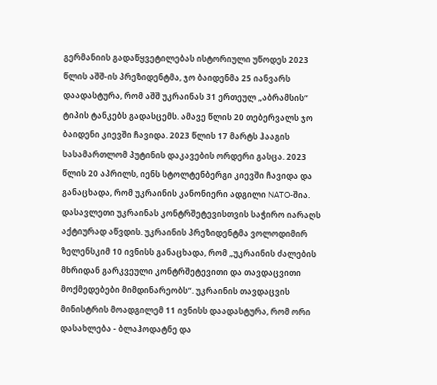გერმანიის გადაწყვეტილებას ისტორიული უწოდეს 2023 წლის აშშ-ის პრეზიდენტმა, ჯო ბაიდენმა 25 იანვარს დაადასტურა, რომ აშშ უკრაინას 31 ერთეულ „აბრამსის“ ტიპის ტანკებს გადასცემს. ამავე წლის 20 თებერვალს ჯო ბაიდენი კიევში ჩავიდა. 2023 წლის 17 მარტს ჰააგის სასამართლომ პუტინის დაკავების ორდერი გასცა. 2023 წლის 20 აპრილს, იენს სტოლტენბერგი კიევში ჩავიდა და განაცხადა, რომ უკრაინის კანონიერი ადგილი NATO-შია. დასავლეთი უკრაინას კონტრშეტევისთვის საჭირო იარაღს აქტიურად აწვდის. უკრაინის პრეზიდენტმა ვოლოდიმირ ზელენსკიმ 10 ივნისს განაცხადა, რომ „უკრაინის ძალების მხრიდან გარკვეული კონტრშეტევითი და თავდაცვითი მოქმედებები მიმდინარეობს“. უკრაინის თავდაცვის მინისტრის მოადგილემ 11 ივნისს დაადასტურა, რომ ორი დასახლება - ბლაჰოდატნე და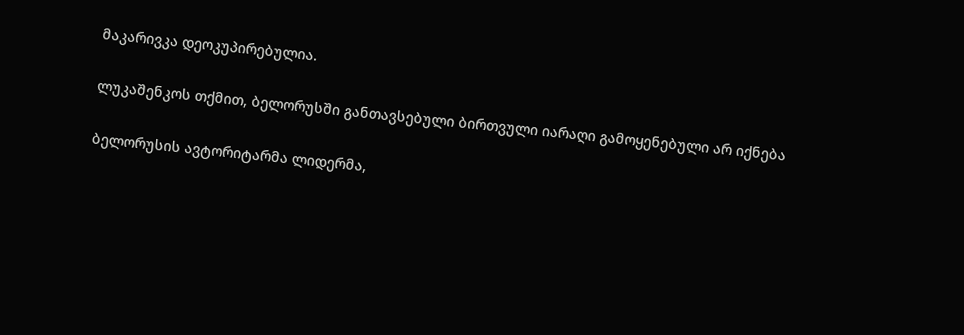მაკარივკა დეოკუპირებულია.

ლუკაშენკოს თქმით, ბელორუსში განთავსებული ბირთვული იარაღი გამოყენებული არ იქნება

ბელორუსის ავტორიტარმა ლიდერმა,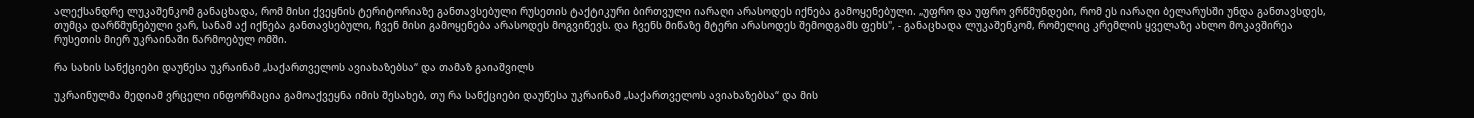ალექსანდრე ლუკაშენკომ განაცხადა, რომ მისი ქვეყნის ტერიტორიაზე განთავსებული რუსეთის ტაქტიკური ბირთვული იარაღი არასოდეს იქნება გამოყენებული. „უფრო და უფრო ვრწმუნდები, რომ ეს იარაღი ბელარუსში უნდა განთავსდეს, თუმცა დარწმუნებული ვარ, სანამ აქ იქნება განთავსებული, ჩვენ მისი გამოყენება არასოდეს მოგვიწევს. და ჩვენს მიწაზე მტერი არასოდეს შემოდგამს ფეხს", - განაცხადა ლუკაშენკომ, რომელიც კრემლის ყველაზე ახლო მოკავშირეა რუსეთის მიერ უკრაინაში წარმოებულ ომში.

რა სახის სანქციები დაუწესა უკრაინამ „საქართველოს ავიახაზებსა“ და თამაზ გაიაშვილს

უკრაინულმა მედიამ ვრცელი ინფორმაცია გამოაქვეყნა იმის შესახებ, თუ რა სანქციები დაუწესა უკრაინამ „საქართველოს ავიახაზებსა“ და მის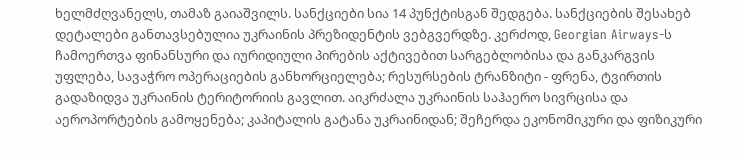ხელმძღვანელს, თამაზ გაიაშვილს. სანქციები სია 14 პუნქტისგან შედგება. სანქციების შესახებ დეტალები განთავსებულია უკრაინის პრეზიდენტის ვებგვერდზე. კერძოდ, Georgian Airways-ს ჩამოერთვა ფინანსური და იურიდიული პირების აქტივებით სარგებლობისა და განკარგვის უფლება, სავაჭრო ოპერაციების განხორციელება; რესურსების ტრანზიტი - ფრენა, ტვირთის გადაზიდვა უკრაინის ტერიტორიის გავლით. აიკრძალა უკრაინის საჰაერო სივრცისა და აეროპორტების გამოყენება; კაპიტალის გატანა უკრაინიდან; შეჩერდა ეკონომიკური და ფიზიკური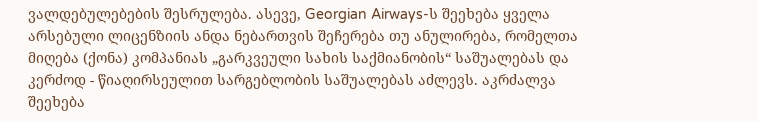ვალდებულებების შესრულება. ასევე, Georgian Airways-ს შეეხება ყველა არსებული ლიცენზიის ანდა ნებართვის შეჩერება თუ ანულირება, რომელთა მიღება (ქონა) კომპანიას „გარკვეული სახის საქმიანობის“ საშუალებას და კერძოდ - წიაღირსეულით სარგებლობის საშუალებას აძლევს. აკრძალვა შეეხება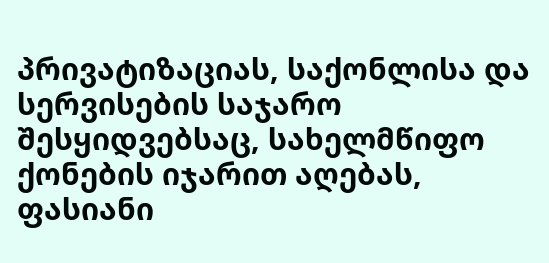პრივატიზაციას, საქონლისა და სერვისების საჯარო შესყიდვებსაც, სახელმწიფო ქონების იჯარით აღებას, ფასიანი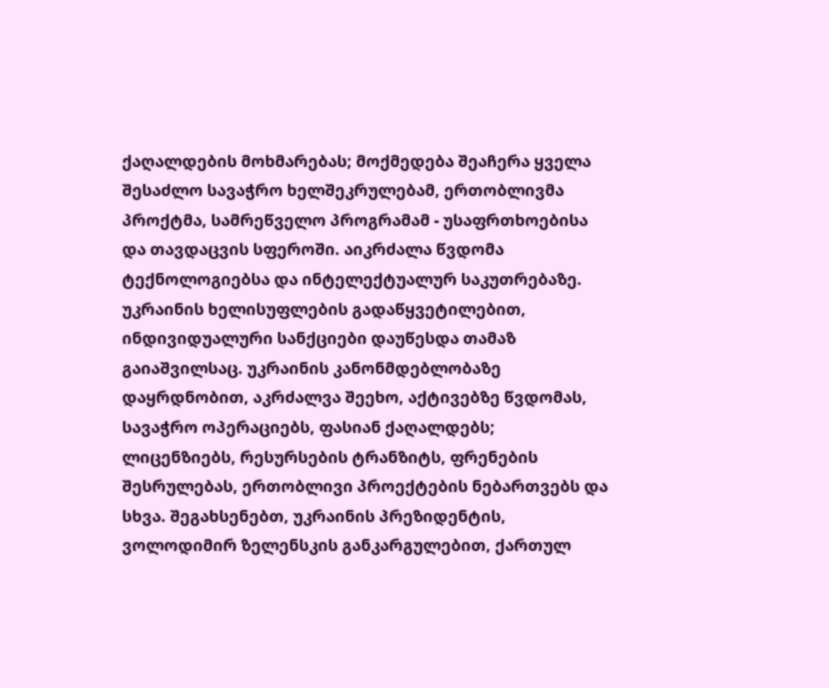ქაღალდების მოხმარებას; მოქმედება შეაჩერა ყველა შესაძლო სავაჭრო ხელშეკრულებამ, ერთობლივმა პროქტმა, სამრეწველო პროგრამამ - უსაფრთხოებისა და თავდაცვის სფეროში. აიკრძალა წვდომა ტექნოლოგიებსა და ინტელექტუალურ საკუთრებაზე. უკრაინის ხელისუფლების გადაწყვეტილებით, ინდივიდუალური სანქციები დაუწესდა თამაზ გაიაშვილსაც. უკრაინის კანონმდებლობაზე დაყრდნობით, აკრძალვა შეეხო, აქტივებზე წვდომას, სავაჭრო ოპერაციებს, ფასიან ქაღალდებს; ლიცენზიებს, რესურსების ტრანზიტს, ფრენების შესრულებას, ერთობლივი პროექტების ნებართვებს და სხვა. შეგახსენებთ, უკრაინის პრეზიდენტის, ვოლოდიმირ ზელენსკის განკარგულებით, ქართულ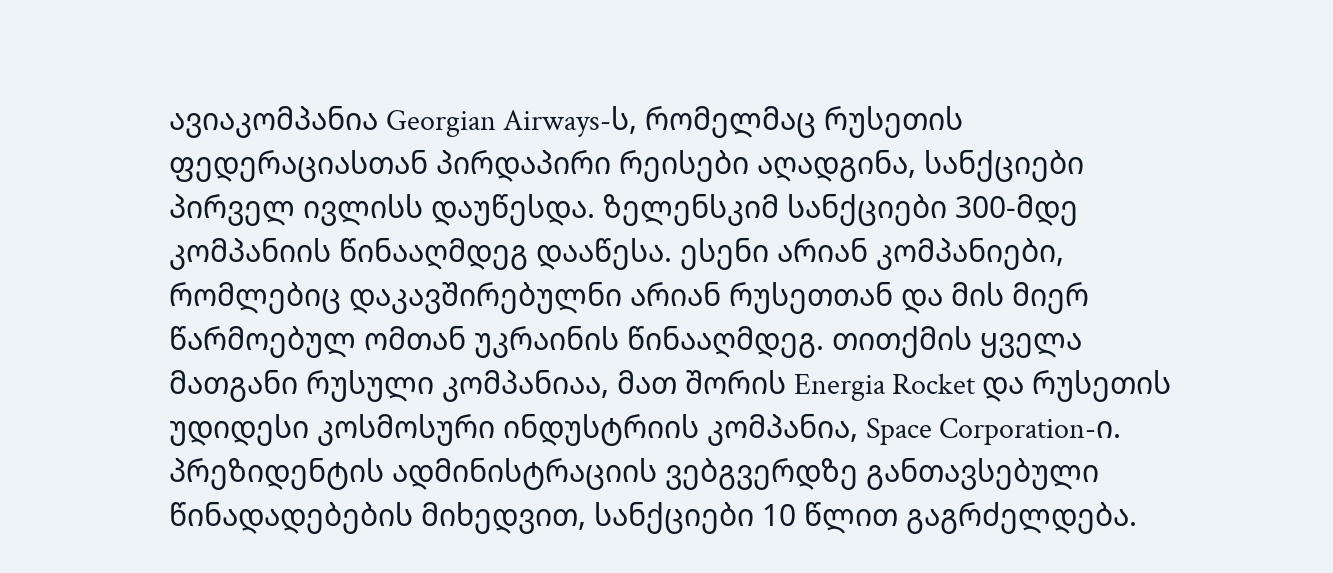ავიაკომპანია Georgian Airways-ს, რომელმაც რუსეთის ფედერაციასთან პირდაპირი რეისები აღადგინა, სანქციები პირველ ივლისს დაუწესდა. ზელენსკიმ სანქციები 300-მდე კომპანიის წინააღმდეგ დააწესა. ესენი არიან კომპანიები, რომლებიც დაკავშირებულნი არიან რუსეთთან და მის მიერ წარმოებულ ომთან უკრაინის წინააღმდეგ. თითქმის ყველა მათგანი რუსული კომპანიაა, მათ შორის Energia Rocket და რუსეთის უდიდესი კოსმოსური ინდუსტრიის კომპანია, Space Corporation-ი. პრეზიდენტის ადმინისტრაციის ვებგვერდზე განთავსებული წინადადებების მიხედვით, სანქციები 10 წლით გაგრძელდება.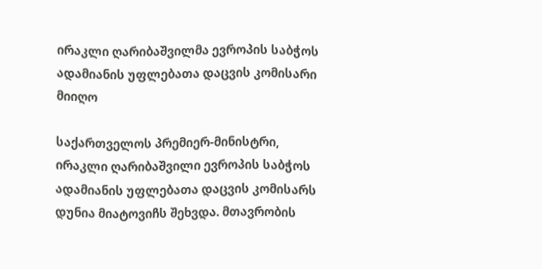ირაკლი ღარიბაშვილმა ევროპის საბჭოს ადამიანის უფლებათა დაცვის კომისარი მიიღო

საქართველოს პრემიერ-მინისტრი, ირაკლი ღარიბაშვილი ევროპის საბჭოს ადამიანის უფლებათა დაცვის კომისარს დუნია მიატოვიჩს შეხვდა. მთავრობის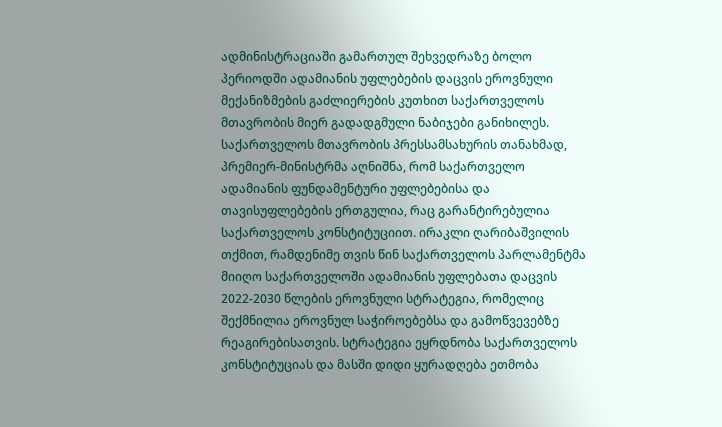ადმინისტრაციაში გამართულ შეხვედრაზე ბოლო პერიოდში ადამიანის უფლებების დაცვის ეროვნული მექანიზმების გაძლიერების კუთხით საქართველოს მთავრობის მიერ გადადგმული ნაბიჯები განიხილეს. საქართველოს მთავრობის პრესსამსახურის თანახმად, პრემიერ-მინისტრმა აღნიშნა, რომ საქართველო ადამიანის ფუნდამენტური უფლებებისა და თავისუფლებების ერთგულია, რაც გარანტირებულია საქართველოს კონსტიტუციით. ირაკლი ღარიბაშვილის თქმით, რამდენიმე თვის წინ საქართველოს პარლამენტმა მიიღო საქართველოში ადამიანის უფლებათა დაცვის 2022-2030 წლების ეროვნული სტრატეგია, რომელიც შექმნილია ეროვნულ საჭიროებებსა და გამოწვევებზე რეაგირებისათვის. სტრატეგია ეყრდნობა საქართველოს კონსტიტუციას და მასში დიდი ყურადღება ეთმობა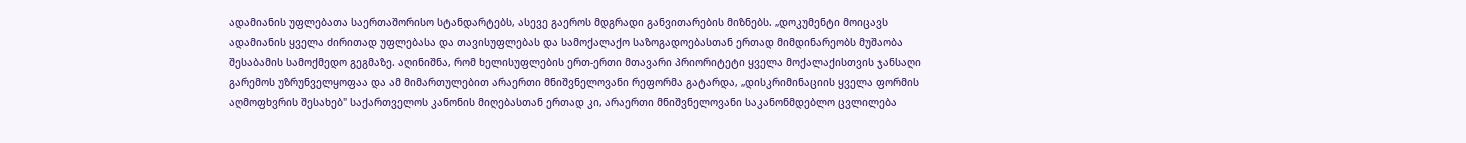ადამიანის უფლებათა საერთაშორისო სტანდარტებს, ასევე გაეროს მდგრადი განვითარების მიზნებს. „დოკუმენტი მოიცავს ადამიანის ყველა ძირითად უფლებასა და თავისუფლებას და სამოქალაქო საზოგადოებასთან ერთად მიმდინარეობს მუშაობა შესაბამის სამოქმედო გეგმაზე. აღინიშნა, რომ ხელისუფლების ერთ-ერთი მთავარი პრიორიტეტი ყველა მოქალაქისთვის ჯანსაღი გარემოს უზრუნველყოფაა და ამ მიმართულებით არაერთი მნიშვნელოვანი რეფორმა გატარდა, „დისკრიმინაციის ყველა ფორმის აღმოფხვრის შესახებ" საქართველოს კანონის მიღებასთან ერთად კი, არაერთი მნიშვნელოვანი საკანონმდებლო ცვლილება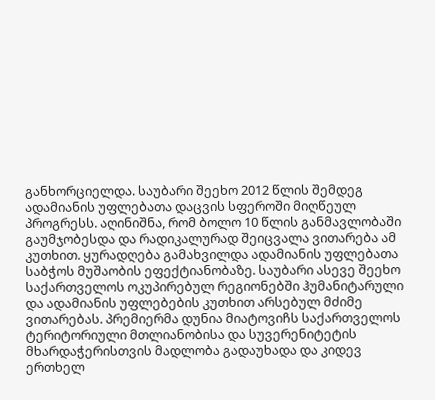განხორციელდა. საუბარი შეეხო 2012 წლის შემდეგ ადამიანის უფლებათა დაცვის სფეროში მიღწეულ პროგრესს. აღინიშნა, რომ ბოლო 10 წლის განმავლობაში გაუმჯობესდა და რადიკალურად შეიცვალა ვითარება ამ კუთხით. ყურადღება გამახვილდა ადამიანის უფლებათა საბჭოს მუშაობის ეფექტიანობაზე. საუბარი ასევე შეეხო საქართველოს ოკუპირებულ რეგიონებში ჰუმანიტარული და ადამიანის უფლებების კუთხით არსებულ მძიმე ვითარებას. პრემიერმა დუნია მიატოვიჩს საქართველოს ტერიტორიული მთლიანობისა და სუვერენიტეტის მხარდაჭერისთვის მადლობა გადაუხადა და კიდევ ერთხელ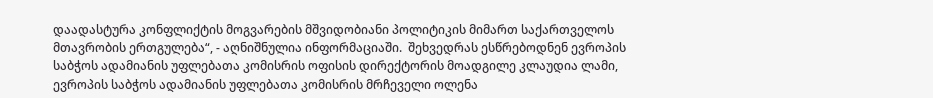დაადასტურა კონფლიქტის მოგვარების მშვიდობიანი პოლიტიკის მიმართ საქართველოს მთავრობის ერთგულება“, - აღნიშნულია ინფორმაციაში.  შეხვედრას ესწრებოდნენ ევროპის საბჭოს ადამიანის უფლებათა კომისრის ოფისის დირექტორის მოადგილე კლაუდია ლამი, ევროპის საბჭოს ადამიანის უფლებათა კომისრის მრჩეველი ოლენა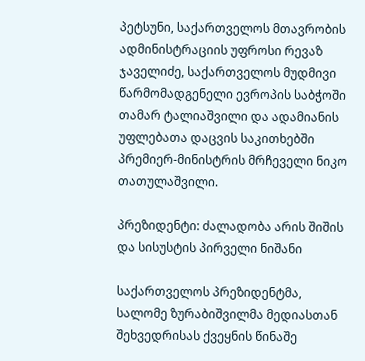პეტსუნი, საქართველოს მთავრობის ადმინისტრაციის უფროსი რევაზ ჯაველიძე, საქართველოს მუდმივი წარმომადგენელი ევროპის საბჭოში თამარ ტალიაშვილი და ადამიანის უფლებათა დაცვის საკითხებში პრემიერ-მინისტრის მრჩეველი ნიკო თათულაშვილი.

პრეზიდენტი: ძალადობა არის შიშის და სისუსტის პირველი ნიშანი

საქართველოს პრეზიდენტმა, სალომე ზურაბიშვილმა მედიასთან შეხვედრისას ქვეყნის წინაშე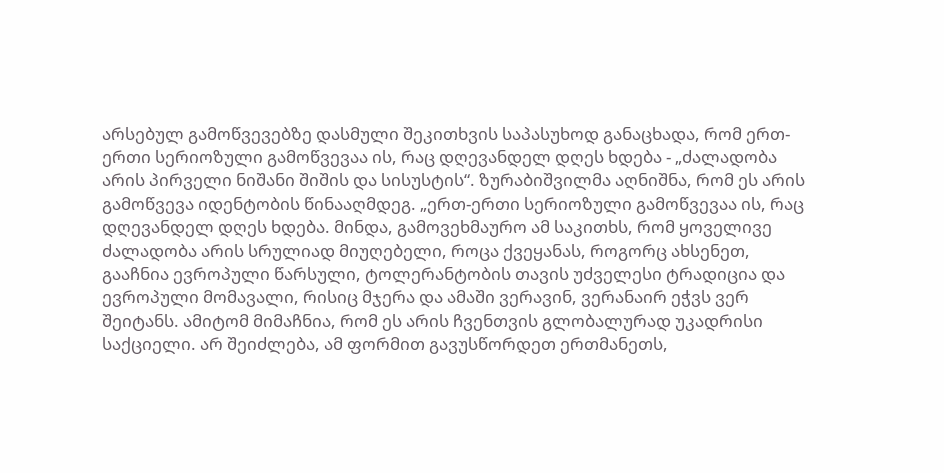არსებულ გამოწვევებზე დასმული შეკითხვის საპასუხოდ განაცხადა, რომ ერთ-ერთი სერიოზული გამოწვევაა ის, რაც დღევანდელ დღეს ხდება - „ძალადობა არის პირველი ნიშანი შიშის და სისუსტის“. ზურაბიშვილმა აღნიშნა, რომ ეს არის გამოწვევა იდენტობის წინააღმდეგ. „ერთ-ერთი სერიოზული გამოწვევაა ის, რაც დღევანდელ დღეს ხდება. მინდა, გამოვეხმაურო ამ საკითხს, რომ ყოველივე ძალადობა არის სრულიად მიუღებელი, როცა ქვეყანას, როგორც ახსენეთ, გააჩნია ევროპული წარსული, ტოლერანტობის თავის უძველესი ტრადიცია და ევროპული მომავალი, რისიც მჯერა და ამაში ვერავინ, ვერანაირ ეჭვს ვერ შეიტანს. ამიტომ მიმაჩნია, რომ ეს არის ჩვენთვის გლობალურად უკადრისი საქციელი. არ შეიძლება, ამ ფორმით გავუსწორდეთ ერთმანეთს,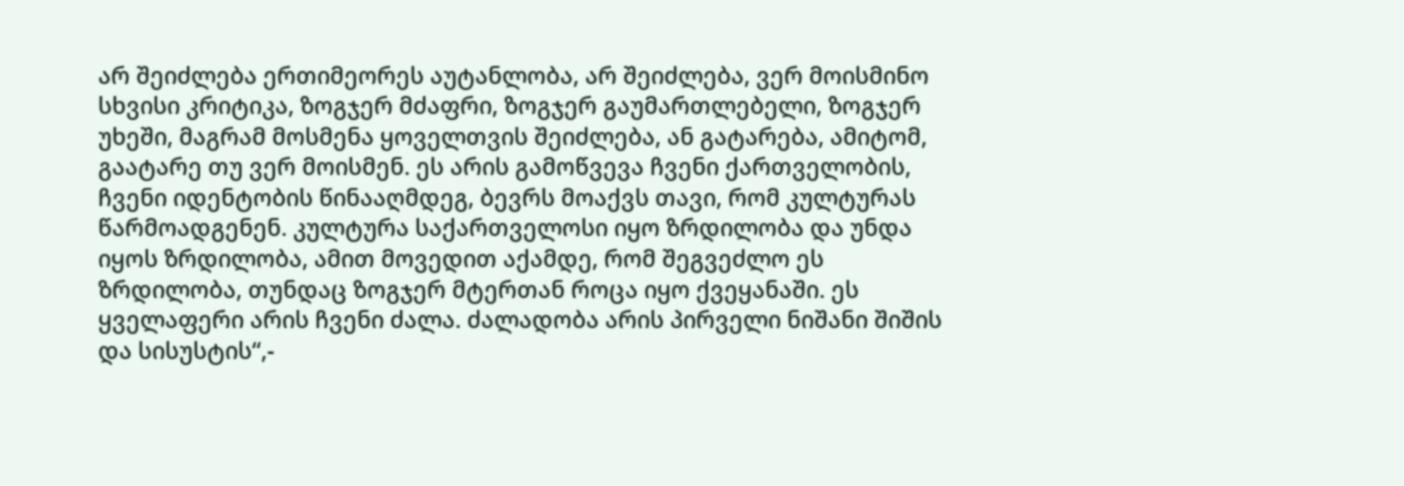არ შეიძლება ერთიმეორეს აუტანლობა, არ შეიძლება, ვერ მოისმინო სხვისი კრიტიკა, ზოგჯერ მძაფრი, ზოგჯერ გაუმართლებელი, ზოგჯერ უხეში, მაგრამ მოსმენა ყოველთვის შეიძლება, ან გატარება, ამიტომ, გაატარე თუ ვერ მოისმენ. ეს არის გამოწვევა ჩვენი ქართველობის, ჩვენი იდენტობის წინააღმდეგ, ბევრს მოაქვს თავი, რომ კულტურას წარმოადგენენ. კულტურა საქართველოსი იყო ზრდილობა და უნდა იყოს ზრდილობა, ამით მოვედით აქამდე, რომ შეგვეძლო ეს ზრდილობა, თუნდაც ზოგჯერ მტერთან როცა იყო ქვეყანაში. ეს ყველაფერი არის ჩვენი ძალა. ძალადობა არის პირველი ნიშანი შიშის და სისუსტის“,-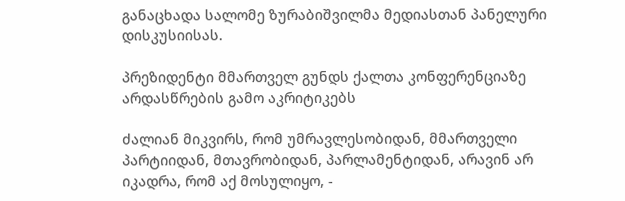განაცხადა სალომე ზურაბიშვილმა მედიასთან პანელური დისკუსიისას.

პრეზიდენტი მმართველ გუნდს ქალთა კონფერენციაზე არდასწრების გამო აკრიტიკებს

ძალიან მიკვირს, რომ უმრავლესობიდან, მმართველი პარტიიდან, მთავრობიდან, პარლამენტიდან, არავინ არ იკადრა, რომ აქ მოსულიყო, -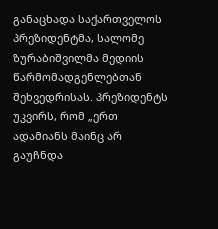განაცხადა საქართველოს პრეზიდენტმა, სალომე ზურაბიშვილმა მედიის წარმომადგენლებთან შეხვედრისას. პრეზიდენტს უკვირს, რომ „ერთ ადამიანს მაინც არ გაუჩნდა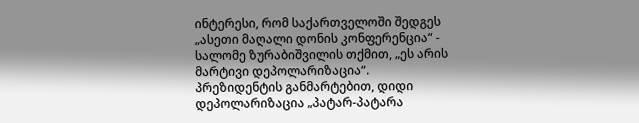ინტერესი, რომ საქართველოში შედგეს „ასეთი მაღალი დონის კონფერენცია“ - სალომე ზურაბიშვილის თქმით, „ეს არის მარტივი დეპოლარიზაცია“. პრეზიდენტის განმარტებით, დიდი დეპოლარიზაცია „პატარ-პატარა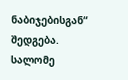ნაბიჯებისგან“ შედგება. სალომე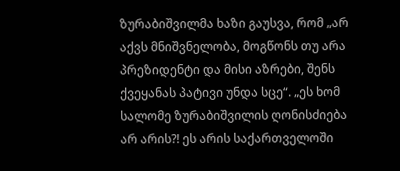ზურაბიშვილმა ხაზი გაუსვა, რომ „არ აქვს მნიშვნელობა, მოგწონს თუ არა პრეზიდენტი და მისი აზრები, შენს ქვეყანას პატივი უნდა სცე“. „ეს ხომ სალომე ზურაბიშვილის ღონისძიება არ არის?! ეს არის საქართველოში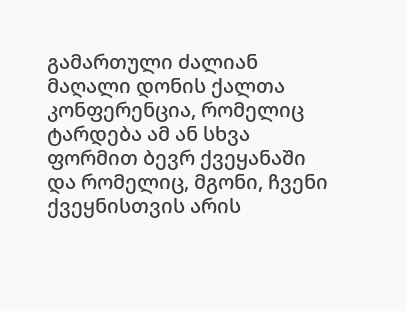გამართული ძალიან მაღალი დონის ქალთა კონფერენცია, რომელიც ტარდება ამ ან სხვა ფორმით ბევრ ქვეყანაში და რომელიც, მგონი, ჩვენი ქვეყნისთვის არის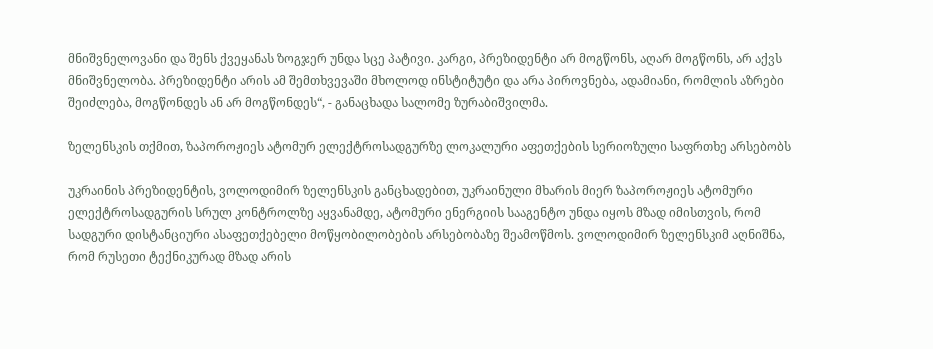მნიშვნელოვანი და შენს ქვეყანას ზოგჯერ უნდა სცე პატივი. კარგი, პრეზიდენტი არ მოგწონს, აღარ მოგწონს, არ აქვს მნიშვნელობა. პრეზიდენტი არის ამ შემთხვევაში მხოლოდ ინსტიტუტი და არა პიროვნება, ადამიანი, რომლის აზრები შეიძლება, მოგწონდეს ან არ მოგწონდეს“, - განაცხადა სალომე ზურაბიშვილმა.

ზელენსკის თქმით, ზაპოროჟიეს ატომურ ელექტროსადგურზე ლოკალური აფეთქების სერიოზული საფრთხე არსებობს

უკრაინის პრეზიდენტის, ვოლოდიმირ ზელენსკის განცხადებით, უკრაინული მხარის მიერ ზაპოროჟიეს ატომური ელექტროსადგურის სრულ კონტროლზე აყვანამდე, ატომური ენერგიის სააგენტო უნდა იყოს მზად იმისთვის, რომ სადგური დისტანციური ასაფეთქებელი მოწყობილობების არსებობაზე შეამოწმოს. ვოლოდიმირ ზელენსკიმ აღნიშნა, რომ რუსეთი ტექნიკურად მზად არის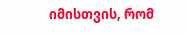იმისთვის, რომ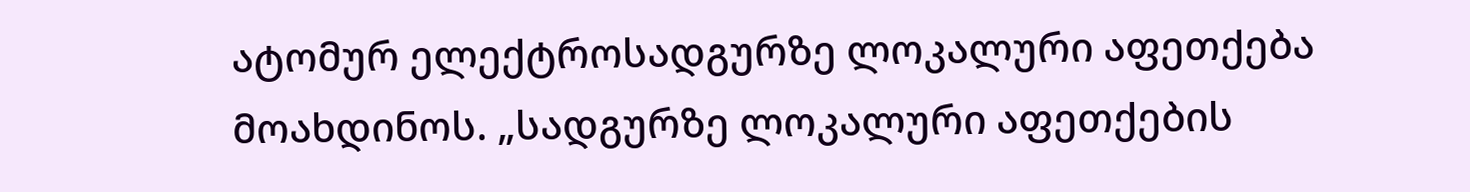ატომურ ელექტროსადგურზე ლოკალური აფეთქება მოახდინოს. „სადგურზე ლოკალური აფეთქების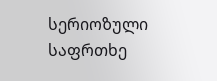სერიოზული საფრთხე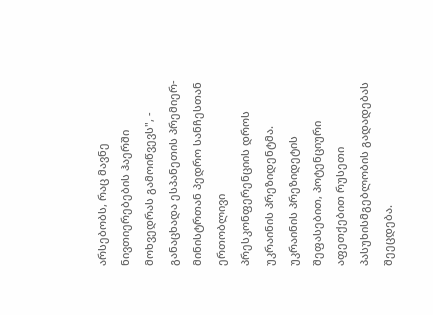არსებობს, რაც მავნე ნივთიერებების ჰაერში მოხვედრას გამოიწვევს", - განაცხადა ესპანეთის პრემიერ-მინისტრთან პედრო სანჩესთან ერთობლივი პრესკონფერენციის დროს უკრაინის პრეზიდენტმა. უკრაინის პრეზიდეტის შეფასებით, პოტენციური აფეთქებით რუსეთი პასუხისმგებლობის გადადებას შეეცდება.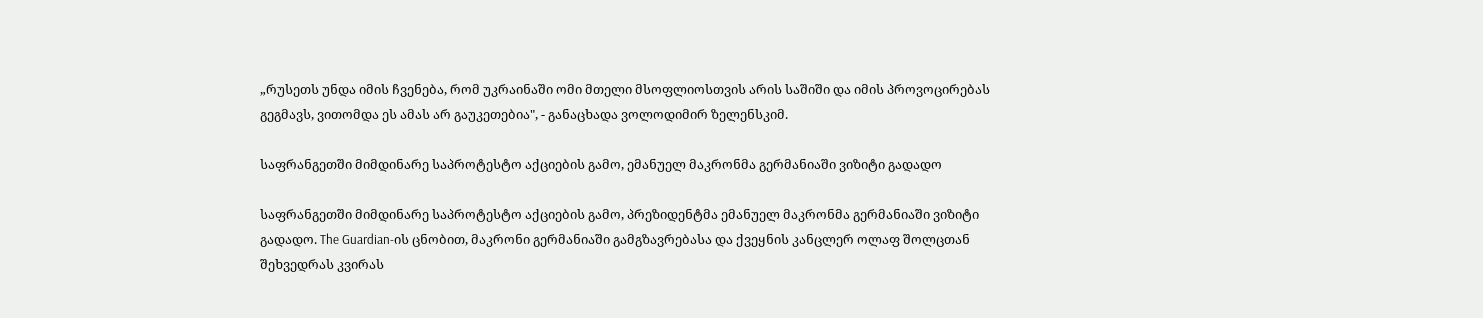„რუსეთს უნდა იმის ჩვენება, რომ უკრაინაში ომი მთელი მსოფლიოსთვის არის საშიში და იმის პროვოცირებას გეგმავს, ვითომდა ეს ამას არ გაუკეთებია", - განაცხადა ვოლოდიმირ ზელენსკიმ.

საფრანგეთში მიმდინარე საპროტესტო აქციების გამო, ემანუელ მაკრონმა გერმანიაში ვიზიტი გადადო

საფრანგეთში მიმდინარე საპროტესტო აქციების გამო, პრეზიდენტმა ემანუელ მაკრონმა გერმანიაში ვიზიტი გადადო. The Guardian-ის ცნობით, მაკრონი გერმანიაში გამგზავრებასა და ქვეყნის კანცლერ ოლაფ შოლცთან შეხვედრას კვირას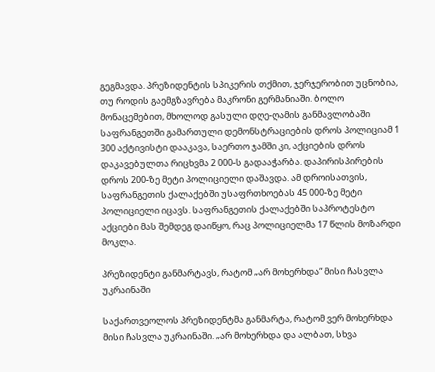გეგმავდა. პრეზიდენტის სპიკერის თქმით, ჯერჯერობით უცნობია, თუ როდის გაემგზავრება მაკრონი გერმანიაში. ბოლო მონაცემებით, მხოლოდ გასული დღე-ღამის განმავლობაში საფრანგეთში გამართული დემონსტრაციების დროს პოლიციამ 1 300 აქტივისტი დააკავა, საერთო ჯამში კი, აქციების დროს დაკავებულთა რიცხვმა 2 000-ს გადააჭარბა. დაპირისპირების დროს 200-ზე მეტი პოლიციელი დაშავდა. ამ დროისათვის, საფრანგეთის ქალაქებში უსაფრთხოებას 45 000-ზე მეტი პოლიციელი იცავს. საფრანგეთის ქალაქებში საპროტესტო აქციები მას შემდეგ დაიწყო, რაც პოლიციელმა 17 წლის მოზარდი მოკლა.

პრეზიდენტი განმარტავს, რატომ „არ მოხერხდა“ მისი ჩასვლა უკრაინაში

საქართვეოლოს პრეზიდენტმა განმარტა, რატომ ვერ მოხერხდა მისი ჩასვლა უკრაინაში. „არ მოხერხდა და ალბათ, სხვა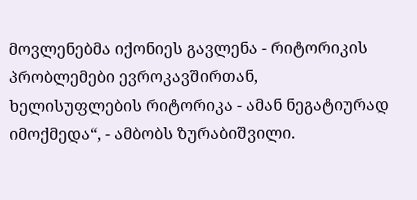მოვლენებმა იქონიეს გავლენა - რიტორიკის პრობლემები ევროკავშირთან, ხელისუფლების რიტორიკა - ამან ნეგატიურად იმოქმედა“, - ამბობს ზურაბიშვილი.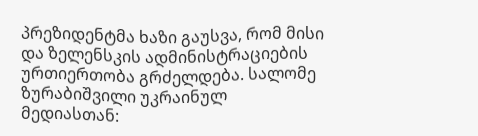პრეზიდენტმა ხაზი გაუსვა, რომ მისი და ზელენსკის ადმინისტრაციების ურთიერთობა გრძელდება. სალომე ზურაბიშვილი უკრაინულ მედიასთან: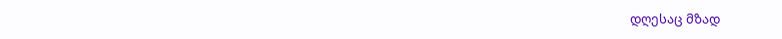დღესაც მზად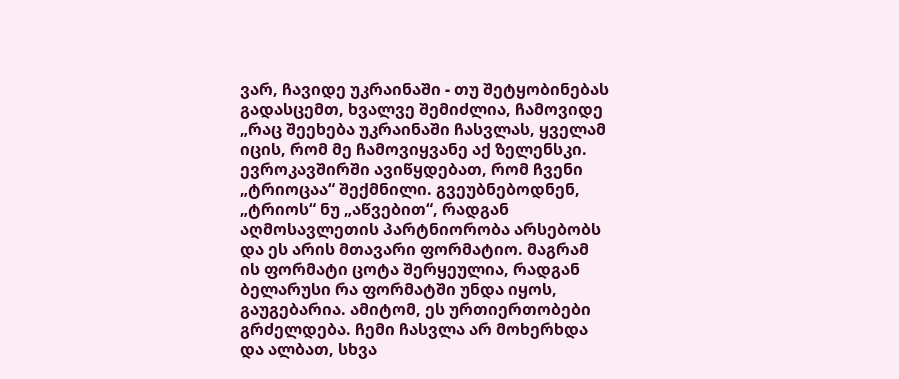ვარ, ჩავიდე უკრაინაში - თუ შეტყობინებას გადასცემთ, ხვალვე შემიძლია, ჩამოვიდე „რაც შეეხება უკრაინაში ჩასვლას, ყველამ იცის, რომ მე ჩამოვიყვანე აქ ზელენსკი. ევროკავშირში ავიწყდებათ, რომ ჩვენი „ტრიოცაა“ შექმნილი. გვეუბნებოდნენ, „ტრიოს“ ნუ „აწვებით“, რადგან აღმოსავლეთის პარტნიორობა არსებობს და ეს არის მთავარი ფორმატიო. მაგრამ ის ფორმატი ცოტა შერყეულია, რადგან ბელარუსი რა ფორმატში უნდა იყოს, გაუგებარია. ამიტომ, ეს ურთიერთობები გრძელდება. ჩემი ჩასვლა არ მოხერხდა და ალბათ, სხვა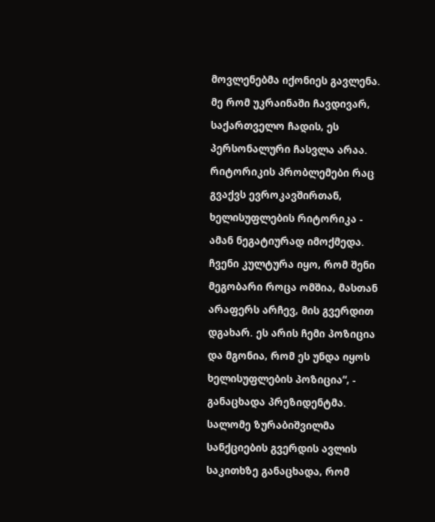მოვლენებმა იქონიეს გავლენა. მე რომ უკრაინაში ჩავდივარ, საქართველო ჩადის, ეს პერსონალური ჩასვლა არაა. რიტორიკის პრობლემები რაც გვაქვს ევროკავშირთან, ხელისუფლების რიტორიკა - ამან ნეგატიურად იმოქმედა. ჩვენი კულტურა იყო, რომ შენი მეგობარი როცა ომშია, მასთან არაფერს არჩევ, მის გვერდით დგახარ. ეს არის ჩემი პოზიცია და მგონია, რომ ეს უნდა იყოს ხელისუფლების პოზიცია“, - განაცხადა პრეზიდენტმა. სალომე ზურაბიშვილმა სანქციების გვერდის ავლის საკითხზე განაცხადა, რომ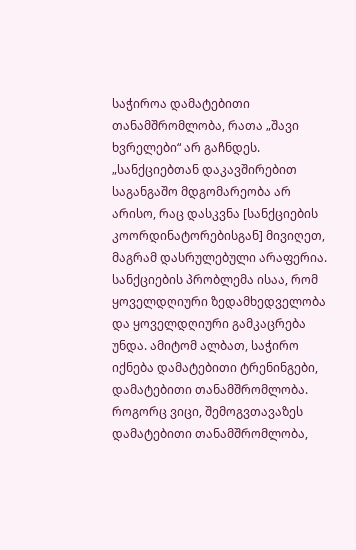საჭიროა დამატებითი თანამშრომლობა, რათა „შავი ხვრელები“ არ გაჩნდეს. „სანქციებთან დაკავშირებით საგანგაშო მდგომარეობა არ არისო, რაც დასკვნა [სანქციების კოორდინატორებისგან] მივიღეთ, მაგრამ დასრულებული არაფერია. სანქციების პრობლემა ისაა, რომ ყოველდღიური ზედამხედველობა და ყოველდღიური გამკაცრება უნდა. ამიტომ ალბათ, საჭირო იქნება დამატებითი ტრენინგები, დამატებითი თანამშრომლობა. როგორც ვიცი, შემოგვთავაზეს დამატებითი თანამშრომლობა,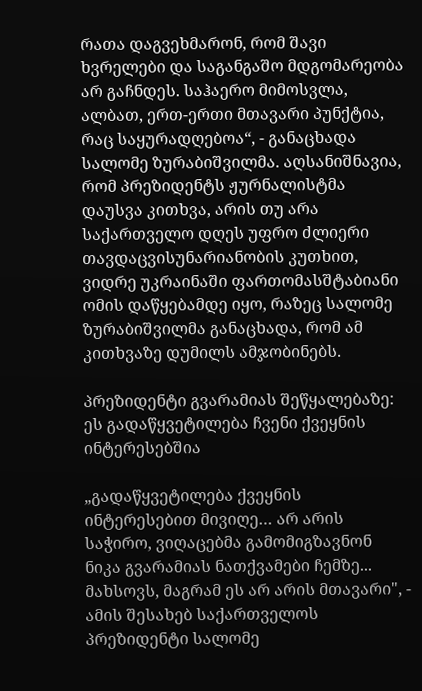რათა დაგვეხმარონ, რომ შავი ხვრელები და საგანგაშო მდგომარეობა არ გაჩნდეს. საჰაერო მიმოსვლა, ალბათ, ერთ-ერთი მთავარი პუნქტია, რაც საყურადღებოა“, - განაცხადა სალომე ზურაბიშვილმა. აღსანიშნავია, რომ პრეზიდენტს ჟურნალისტმა დაუსვა კითხვა, არის თუ არა საქართველო დღეს უფრო ძლიერი თავდაცვისუნარიანობის კუთხით, ვიდრე უკრაინაში ფართომასშტაბიანი ომის დაწყებამდე იყო, რაზეც სალომე ზურაბიშვილმა განაცხადა, რომ ამ კითხვაზე დუმილს ამჯობინებს.

პრეზიდენტი გვარამიას შეწყალებაზე: ეს გადაწყვეტილება ჩვენი ქვეყნის ინტერესებშია

„გადაწყვეტილება ქვეყნის ინტერესებით მივიღე… არ არის საჭირო, ვიღაცებმა გამომიგზავნონ ნიკა გვარამიას ნათქვამები ჩემზე... მახსოვს, მაგრამ ეს არ არის მთავარი", - ამის შესახებ საქართველოს პრეზიდენტი სალომე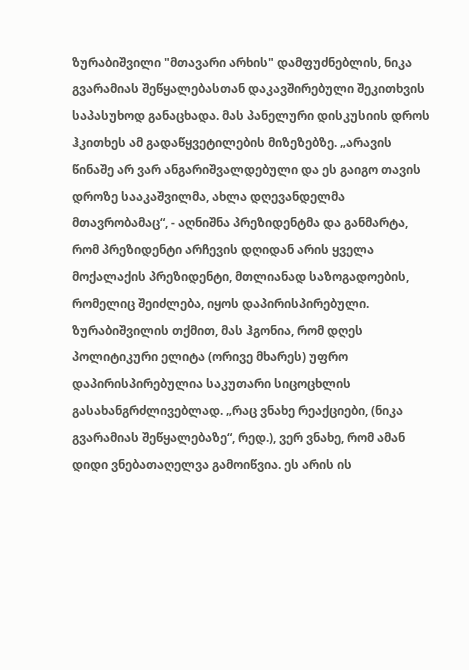ზურაბიშვილი "მთავარი არხის" დამფუძნებლის, ნიკა გვარამიას შეწყალებასთან დაკავშირებული შეკითხვის საპასუხოდ განაცხადა. მას პანელური დისკუსიის დროს ჰკითხეს ამ გადაწყვეტილების მიზეზებზე. „არავის წინაშე არ ვარ ანგარიშვალდებული და ეს გაიგო თავის დროზე სააკაშვილმა, ახლა დღევანდელმა მთავრობამაც“, - აღნიშნა პრეზიდენტმა და განმარტა, რომ პრეზიდენტი არჩევის დღიდან არის ყველა მოქალაქის პრეზიდენტი, მთლიანად საზოგადოების, რომელიც შეიძლება, იყოს დაპირისპირებული. ზურაბიშვილის თქმით, მას ჰგონია, რომ დღეს პოლიტიკური ელიტა (ორივე მხარეს) უფრო დაპირისპირებულია საკუთარი სიცოცხლის გასახანგრძლივებლად. „რაც ვნახე რეაქციები, (ნიკა გვარამიას შეწყალებაზე“, რედ.), ვერ ვნახე, რომ ამან დიდი ვნებათაღელვა გამოიწვია. ეს არის ის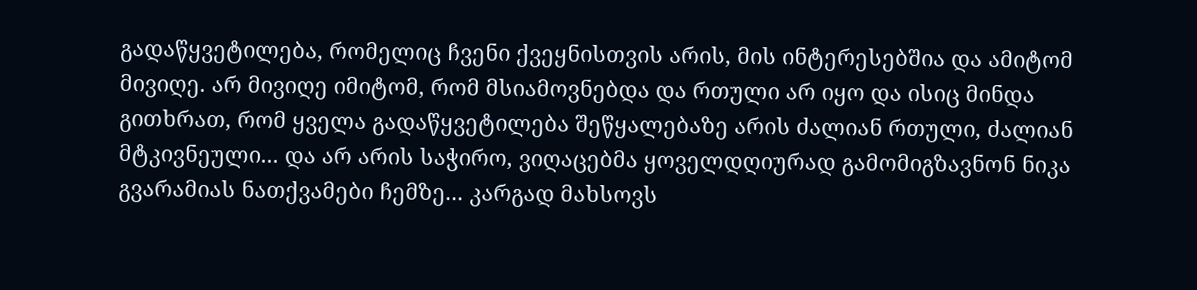გადაწყვეტილება, რომელიც ჩვენი ქვეყნისთვის არის, მის ინტერესებშია და ამიტომ მივიღე. არ მივიღე იმიტომ, რომ მსიამოვნებდა და რთული არ იყო და ისიც მინდა გითხრათ, რომ ყველა გადაწყვეტილება შეწყალებაზე არის ძალიან რთული, ძალიან მტკივნეული... და არ არის საჭირო, ვიღაცებმა ყოველდღიურად გამომიგზავნონ ნიკა გვარამიას ნათქვამები ჩემზე... კარგად მახსოვს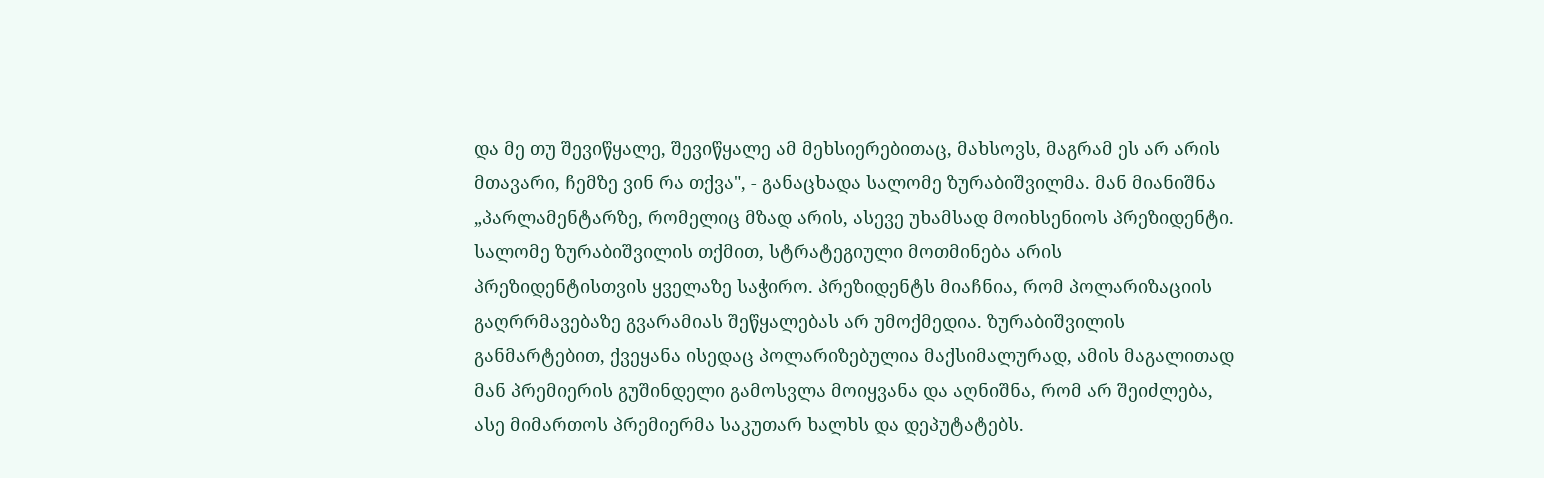და მე თუ შევიწყალე, შევიწყალე ამ მეხსიერებითაც, მახსოვს, მაგრამ ეს არ არის მთავარი, ჩემზე ვინ რა თქვა", - განაცხადა სალომე ზურაბიშვილმა. მან მიანიშნა „პარლამენტარზე, რომელიც მზად არის, ასევე უხამსად მოიხსენიოს პრეზიდენტი. სალომე ზურაბიშვილის თქმით, სტრატეგიული მოთმინება არის პრეზიდენტისთვის ყველაზე საჭირო. პრეზიდენტს მიაჩნია, რომ პოლარიზაციის გაღრრმავებაზე გვარამიას შეწყალებას არ უმოქმედია. ზურაბიშვილის განმარტებით, ქვეყანა ისედაც პოლარიზებულია მაქსიმალურად, ამის მაგალითად მან პრემიერის გუშინდელი გამოსვლა მოიყვანა და აღნიშნა, რომ არ შეიძლება, ასე მიმართოს პრემიერმა საკუთარ ხალხს და დეპუტატებს.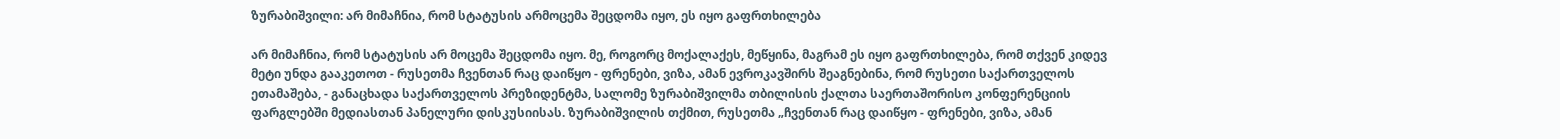ზურაბიშვილი: არ მიმაჩნია, რომ სტატუსის არმოცემა შეცდომა იყო, ეს იყო გაფრთხილება

არ მიმაჩნია, რომ სტატუსის არ მოცემა შეცდომა იყო. მე, როგორც მოქალაქეს, მეწყინა, მაგრამ ეს იყო გაფრთხილება, რომ თქვენ კიდევ მეტი უნდა გააკეთოთ - რუსეთმა ჩვენთან რაც დაიწყო - ფრენები, ვიზა, ამან ევროკავშირს შეაგნებინა, რომ რუსეთი საქართველოს ეთამაშება, - განაცხადა საქართველოს პრეზიდენტმა, სალომე ზურაბიშვილმა თბილისის ქალთა საერთაშორისო კონფერენციის ფარგლებში მედიასთან პანელური დისკუსიისას. ზურაბიშვილის თქმით, რუსეთმა „ჩვენთან რაც დაიწყო - ფრენები, ვიზა, ამან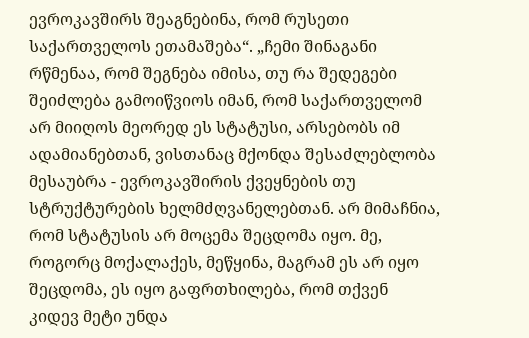ევროკავშირს შეაგნებინა, რომ რუსეთი საქართველოს ეთამაშება“. „ჩემი შინაგანი რწმენაა, რომ შეგნება იმისა, თუ რა შედეგები შეიძლება გამოიწვიოს იმან, რომ საქართველომ არ მიიღოს მეორედ ეს სტატუსი, არსებობს იმ ადამიანებთან, ვისთანაც მქონდა შესაძლებლობა მესაუბრა - ევროკავშირის ქვეყნების თუ სტრუქტურების ხელმძღვანელებთან. არ მიმაჩნია, რომ სტატუსის არ მოცემა შეცდომა იყო. მე, როგორც მოქალაქეს, მეწყინა, მაგრამ ეს არ იყო შეცდომა, ეს იყო გაფრთხილება, რომ თქვენ კიდევ მეტი უნდა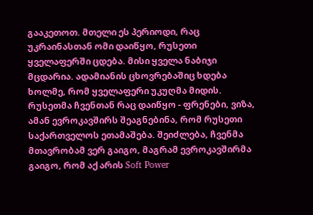გააკეთოთ. მთელი ეს პერიოდი, რაც უკრაინასთან ომი დაიწყო, რუსეთი ყველაფერში ცდება. მისი ყველა ნაბიჯი მცდარია. ადამიანის ცხოვრებაშიც ხდება ხოლმე, რომ ყველაფერი უკუღმა მიდის. რუსეთმა ჩვენთან რაც დაიწყო - ფრენები, ვიზა, ამან ევროკავშირს შეაგნებინა, რომ რუსეთი საქართველოს ეთამაშება. შეიძლება, ჩვენმა მთავრობამ ვერ გაიგო, მაგრამ ევროკავშირმა გაიგო, რომ აქ არის Soft Power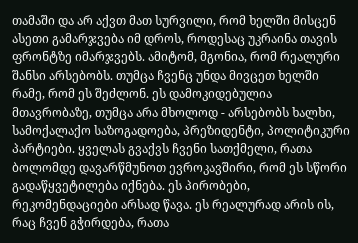თამაში და არ აქვთ მათ სურვილი, რომ ხელში მისცენ ასეთი გამარჯვება იმ დროს, როდესაც უკრაინა თავის ფრონტზე იმარჯვებს. ამიტომ, მგონია, რომ რეალური შანსი არსებობს. თუმცა ჩვენც უნდა მივცეთ ხელში რამე, რომ ეს შეძლონ. ეს დამოკიდებულია მთავრობაზე, თუმცა არა მხოლოდ - არსებობს ხალხი, სამოქალაქო საზოგადოება, პრეზიდენტი, პოლიტიკური პარტიები. ყველას გვაქვს ჩვენი სათქმელი, რათა ბოლომდე დავარწმუნოთ ევროკავშირი, რომ ეს სწორი გადაწყვეტილება იქნება. ეს პირობები, რეკომენდაციები არსად წავა. ეს რეალურად არის ის, რაც ჩვენ გჭირდება, რათა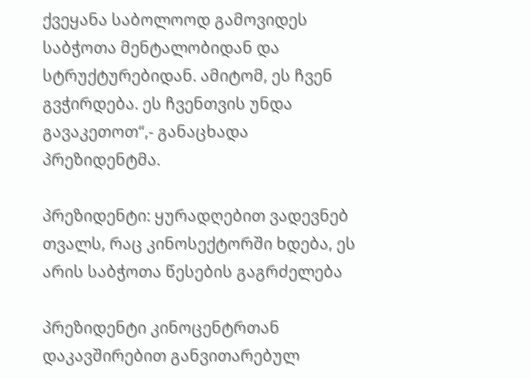ქვეყანა საბოლოოდ გამოვიდეს საბჭოთა მენტალობიდან და სტრუქტურებიდან. ამიტომ, ეს ჩვენ გვჭირდება. ეს ჩვენთვის უნდა გავაკეთოთ“,- განაცხადა პრეზიდენტმა.

პრეზიდენტი: ყურადღებით ვადევნებ თვალს, რაც კინოსექტორში ხდება, ეს არის საბჭოთა წესების გაგრძელება

პრეზიდენტი კინოცენტრთან დაკავშირებით განვითარებულ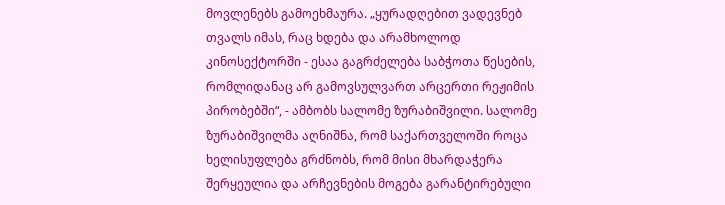მოვლენებს გამოეხმაურა. „ყურადღებით ვადევნებ თვალს იმას, რაც ხდება და არამხოლოდ კინოსექტორში - ესაა გაგრძელება საბჭოთა წესების, რომლიდანაც არ გამოვსულვართ არცერთი რეჟიმის პირობებში“, - ამბობს სალომე ზურაბიშვილი. სალომე ზურაბიშვილმა აღნიშნა, რომ საქართველოში როცა ხელისუფლება გრძნობს, რომ მისი მხარდაჭერა შერყეულია და არჩევნების მოგება გარანტირებული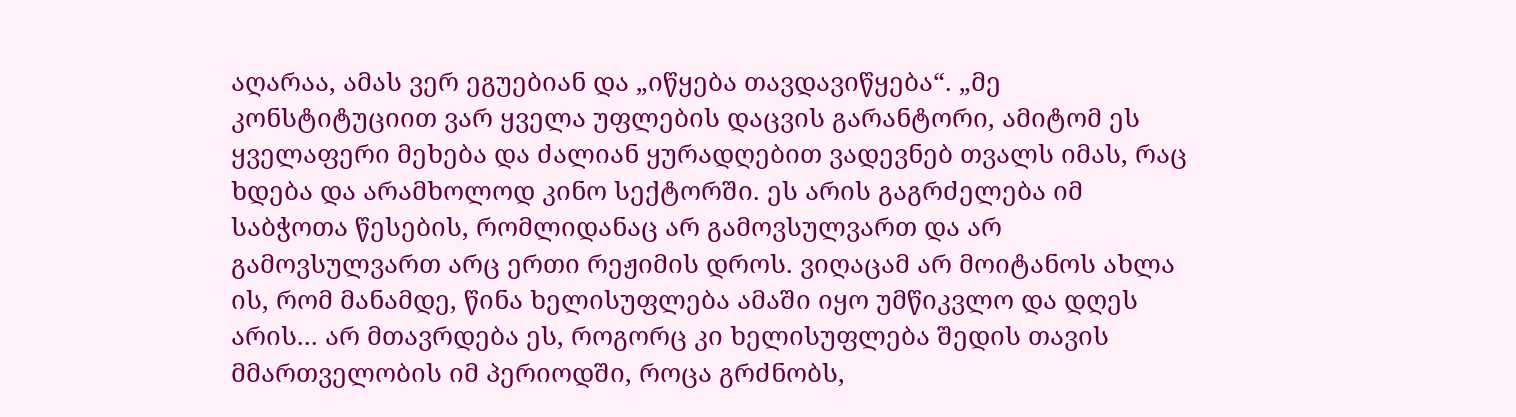აღარაა, ამას ვერ ეგუებიან და „იწყება თავდავიწყება“. „მე კონსტიტუციით ვარ ყველა უფლების დაცვის გარანტორი, ამიტომ ეს ყველაფერი მეხება და ძალიან ყურადღებით ვადევნებ თვალს იმას, რაც ხდება და არამხოლოდ კინო სექტორში. ეს არის გაგრძელება იმ საბჭოთა წესების, რომლიდანაც არ გამოვსულვართ და არ გამოვსულვართ არც ერთი რეჟიმის დროს. ვიღაცამ არ მოიტანოს ახლა ის, რომ მანამდე, წინა ხელისუფლება ამაში იყო უმწიკვლო და დღეს არის... არ მთავრდება ეს, როგორც კი ხელისუფლება შედის თავის მმართველობის იმ პერიოდში, როცა გრძნობს,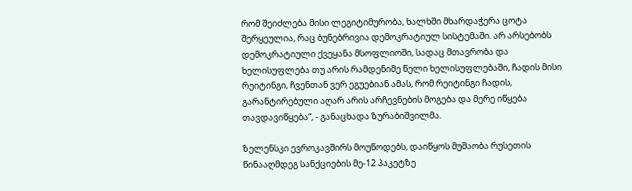რომ შეიძლება მისი ლეგიტიმურობა, ხალხში მხარდაჭერა ცოტა შერყეულია, რაც ბუნებრივია დემოკრატიულ სისტემაში. არ არსებობს დემოკრატიული ქვეყანა მსოფლიოში, სადაც მთავრობა და ხელისუფლება თუ არის რამდენიმე წელი ხელისუფლებაში, ჩადის მისი რეიტინგი, ჩვენთან ვერ ეგუებიან ამას, რომ რეიტინგი ჩადის, გარანტირებული აღარ არის არჩევნების მოგება და მერე იწყება თავდავიწყება“, - განაცხადა ზურაბიშვილმა.

ზელენსკი ევროკავშირს მოუწოდებს, დაიწყოს მუშაობა რუსეთის წინააღმდეგ სანქციების მე-12 პაკეტზე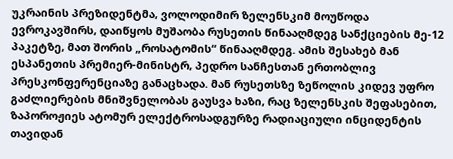უკრაინის პრეზიდენტმა, ვოლოდიმირ ზელენსკიმ მოუწოდა ევროკავშირს, დაიწყოს მუშაობა რუსეთის წინააღმდეგ სანქციების მე-12 პაკეტზე, მათ შორის „როსატომის“ წინააღმდეგ. ამის შესახებ მან ესპანეთის პრემიერ-მინისტრ, პედრო სანჩესთან ერთობლივ პრესკონფერენციაზე განაცხადა. მან რუსეთსზე ზეწოლის კიდევ უფრო გაძლიერების მნიშვნელობას გაუსვა ხაზი, რაც ზელენსკის შეფასებით, ზაპოროჟიეს ატომურ ელექტროსადგურზე რადიაციული ინციდენტის თავიდან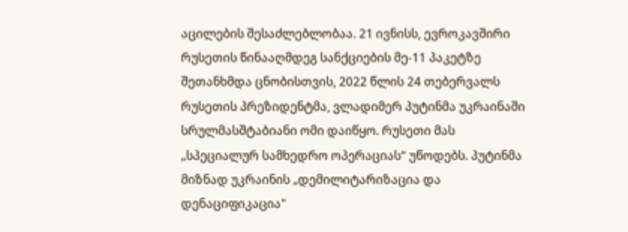აცილების შესაძლებლობაა. 21 ივნისს, ევროკავშირი რუსეთის წინააღმდეგ სანქციების მე-11 პაკეტზე შეთანხმდა ცნობისთვის, 2022 წლის 24 თებერვალს რუსეთის პრეზიდენტმა, ვლადიმერ პუტინმა უკრაინაში სრულმასშტაბიანი ომი დაიწყო. რუსეთი მას „სპეციალურ სამხედრო ოპერაციას“ უწოდებს. პუტინმა მიზნად უკრაინის „დემილიტარიზაცია და დენაციფიკაცია"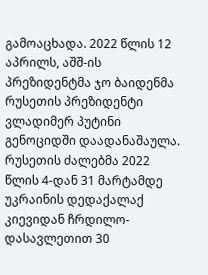გამოაცხადა. 2022 წლის 12 აპრილს, აშშ-ის პრეზიდენტმა ჯო ბაიდენმა რუსეთის პრეზიდენტი ვლადიმერ პუტინი გენოციდში დაადანაშაულა.  რუსეთის ძალებმა 2022 წლის 4-დან 31 მარტამდე უკრაინის დედაქალაქ კიევიდან ჩრდილო-დასავლეთით 30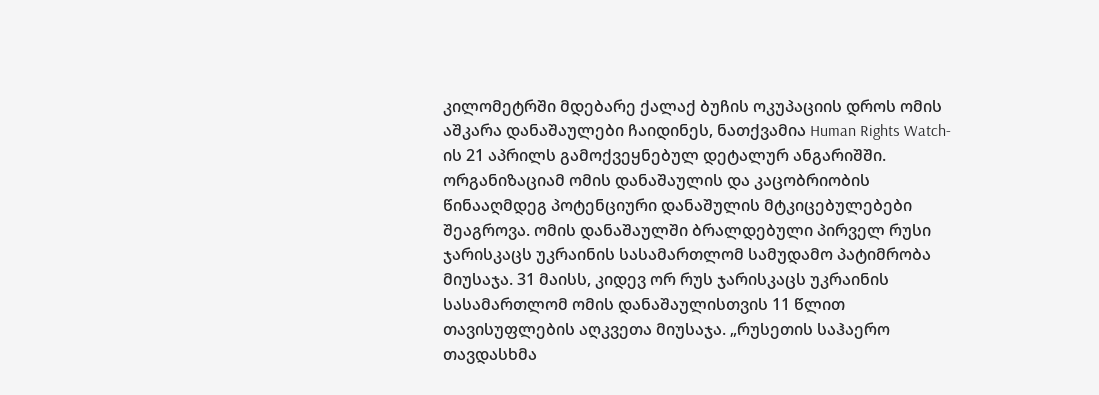კილომეტრში მდებარე ქალაქ ბუჩის ოკუპაციის დროს ომის აშკარა დანაშაულები ჩაიდინეს, ნათქვამია Human Rights Watch-ის 21 აპრილს გამოქვეყნებულ დეტალურ ანგარიშში. ორგანიზაციამ ომის დანაშაულის და კაცობრიობის წინააღმდეგ პოტენციური დანაშულის მტკიცებულებები შეაგროვა. ომის დანაშაულში ბრალდებული პირველ რუსი ჯარისკაცს უკრაინის სასამართლომ სამუდამო პატიმრობა მიუსაჯა. 31 მაისს, კიდევ ორ რუს ჯარისკაცს უკრაინის სასამართლომ ომის დანაშაულისთვის 11 წლით თავისუფლების აღკვეთა მიუსაჯა. „რუსეთის საჰაერო თავდასხმა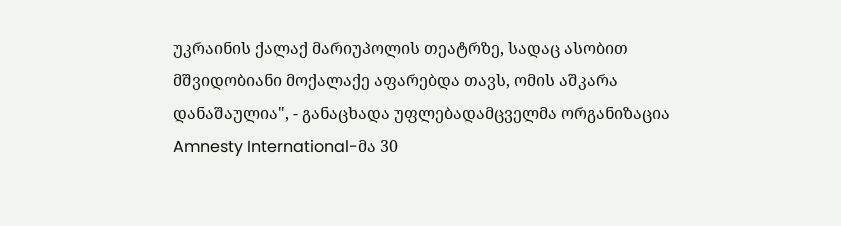უკრაინის ქალაქ მარიუპოლის თეატრზე, სადაც ასობით მშვიდობიანი მოქალაქე აფარებდა თავს, ომის აშკარა დანაშაულია", - განაცხადა უფლებადამცველმა ორგანიზაცია Amnesty International-მა 30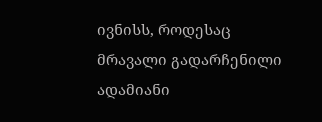ივნისს, როდესაც მრავალი გადარჩენილი ადამიანი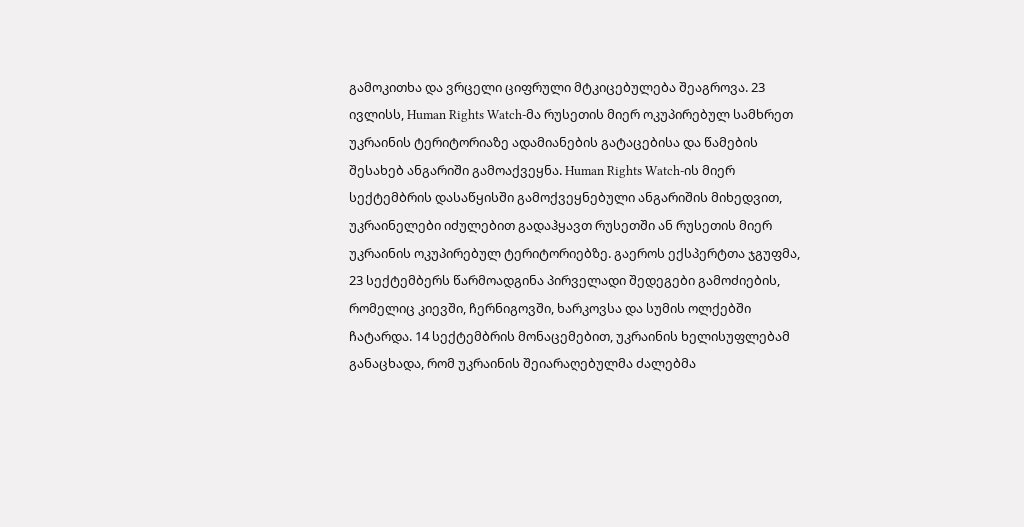გამოკითხა და ვრცელი ციფრული მტკიცებულება შეაგროვა. 23 ივლისს, Human Rights Watch-მა რუსეთის მიერ ოკუპირებულ სამხრეთ უკრაინის ტერიტორიაზე ადამიანების გატაცებისა და წამების შესახებ ანგარიში გამოაქვეყნა. Human Rights Watch-ის მიერ სექტემბრის დასაწყისში გამოქვეყნებული ანგარიშის მიხედვით, უკრაინელები იძულებით გადაჰყავთ რუსეთში ან რუსეთის მიერ უკრაინის ოკუპირებულ ტერიტორიებზე. გაეროს ექსპერტთა ჯგუფმა, 23 სექტემბერს წარმოადგინა პირველადი შედეგები გამოძიების, რომელიც კიევში, ჩერნიგოვში, ხარკოვსა და სუმის ოლქებში ჩატარდა. 14 სექტემბრის მონაცემებით, უკრაინის ხელისუფლებამ განაცხადა, რომ უკრაინის შეიარაღებულმა ძალებმა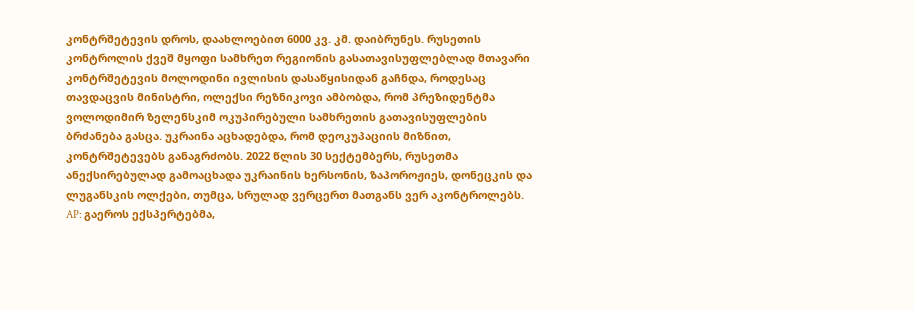კონტრშეტევის დროს, დაახლოებით 6000 კვ. კმ. დაიბრუნეს. რუსეთის კონტროლის ქვეშ მყოფი სამხრეთ რეგიონის გასათავისუფლებლად მთავარი კონტრშეტევის მოლოდინი ივლისის დასაწყისიდან გაჩნდა, როდესაც თავდაცვის მინისტრი, ოლექსი რეზნიკოვი ამბობდა, რომ პრეზიდენტმა ვოლოდიმირ ზელენსკიმ ოკუპირებული სამხრეთის გათავისუფლების ბრძანება გასცა. უკრაინა აცხადებდა, რომ დეოკუპაციის მიზნით, კონტრშეტევებს განაგრძობს. 2022 წლის 30 სექტემბერს, რუსეთმა ანექსირებულად გამოაცხადა უკრაინის ხერსონის, ზაპოროჟიეს, დონეცკის და ლუგანსკის ოლქები, თუმცა, სრულად ვერცერთ მათგანს ვერ აკონტროლებს. AP: გაეროს ექსპერტებმა,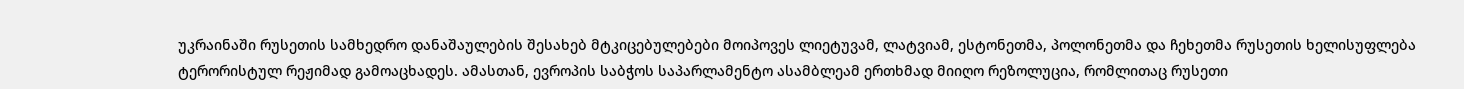უკრაინაში რუსეთის სამხედრო დანაშაულების შესახებ მტკიცებულებები მოიპოვეს ლიეტუვამ, ლატვიამ, ესტონეთმა, პოლონეთმა და ჩეხეთმა რუსეთის ხელისუფლება ტერორისტულ რეჟიმად გამოაცხადეს. ამასთან, ევროპის საბჭოს საპარლამენტო ასამბლეამ ერთხმად მიიღო რეზოლუცია, რომლითაც რუსეთი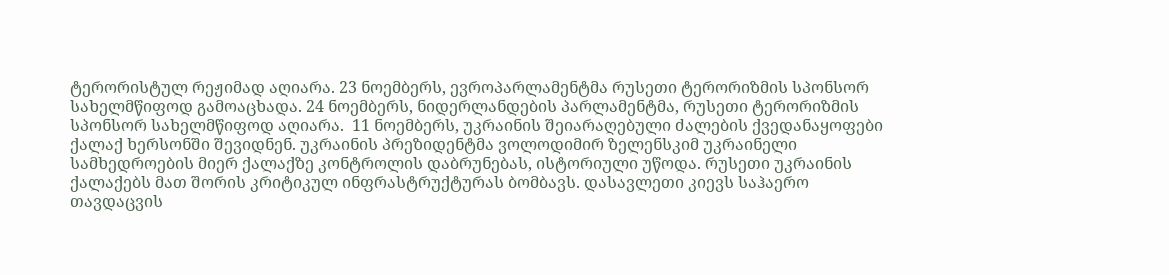ტერორისტულ რეჟიმად აღიარა. 23 ნოემბერს, ევროპარლამენტმა რუსეთი ტერორიზმის სპონსორ სახელმწიფოდ გამოაცხადა. 24 ნოემბერს, ნიდერლანდების პარლამენტმა, რუსეთი ტერორიზმის სპონსორ სახელმწიფოდ აღიარა.  11 ნოემბერს, უკრაინის შეიარაღებული ძალების ქვედანაყოფები ქალაქ ხერსონში შევიდნენ. უკრაინის პრეზიდენტმა ვოლოდიმირ ზელენსკიმ უკრაინელი სამხედროების მიერ ქალაქზე კონტროლის დაბრუნებას, ისტორიული უწოდა. რუსეთი უკრაინის ქალაქებს მათ შორის კრიტიკულ ინფრასტრუქტურას ბომბავს. დასავლეთი კიევს საჰაერო თავდაცვის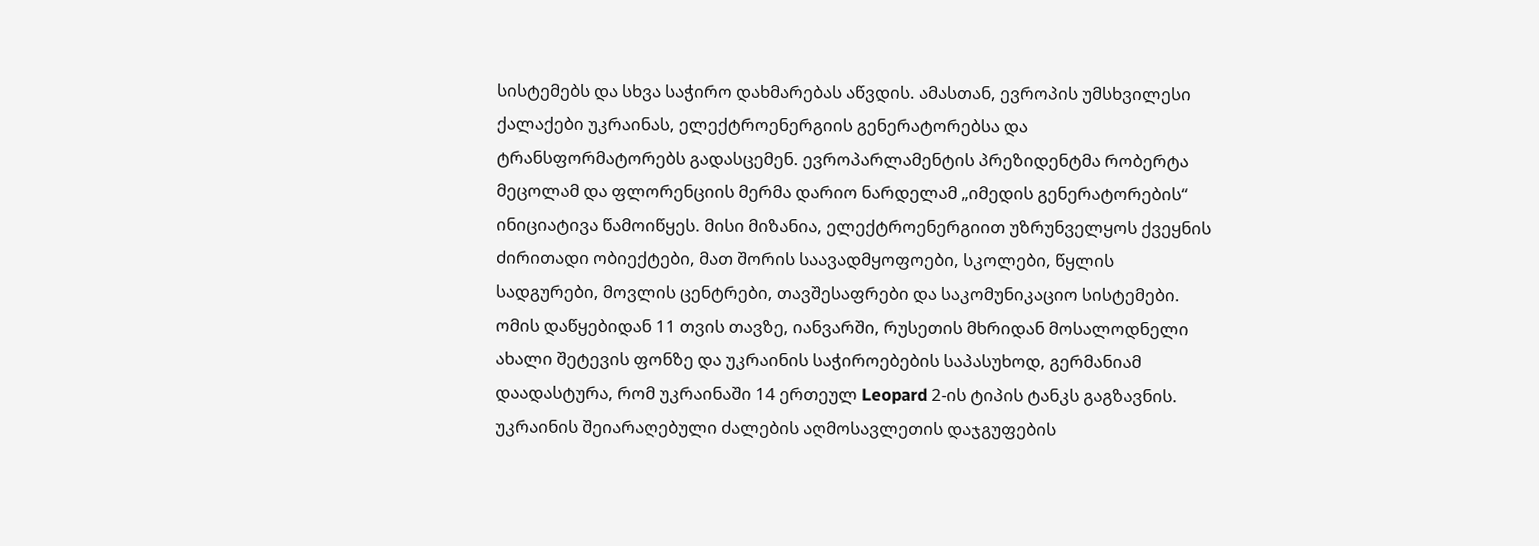სისტემებს და სხვა საჭირო დახმარებას აწვდის. ამასთან, ევროპის უმსხვილესი ქალაქები უკრაინას, ელექტროენერგიის გენერატორებსა და ტრანსფორმატორებს გადასცემენ. ევროპარლამენტის პრეზიდენტმა რობერტა მეცოლამ და ფლორენციის მერმა დარიო ნარდელამ „იმედის გენერატორების“ ინიციატივა წამოიწყეს. მისი მიზანია, ელექტროენერგიით უზრუნველყოს ქვეყნის ძირითადი ობიექტები, მათ შორის საავადმყოფოები, სკოლები, წყლის სადგურები, მოვლის ცენტრები, თავშესაფრები და საკომუნიკაციო სისტემები. ომის დაწყებიდან 11 თვის თავზე, იანვარში, რუსეთის მხრიდან მოსალოდნელი ახალი შეტევის ფონზე და უკრაინის საჭიროებების საპასუხოდ, გერმანიამ დაადასტურა, რომ უკრაინაში 14 ერთეულ Leopard 2-ის ტიპის ტანკს გაგზავნის. უკრაინის შეიარაღებული ძალების აღმოსავლეთის დაჯგუფების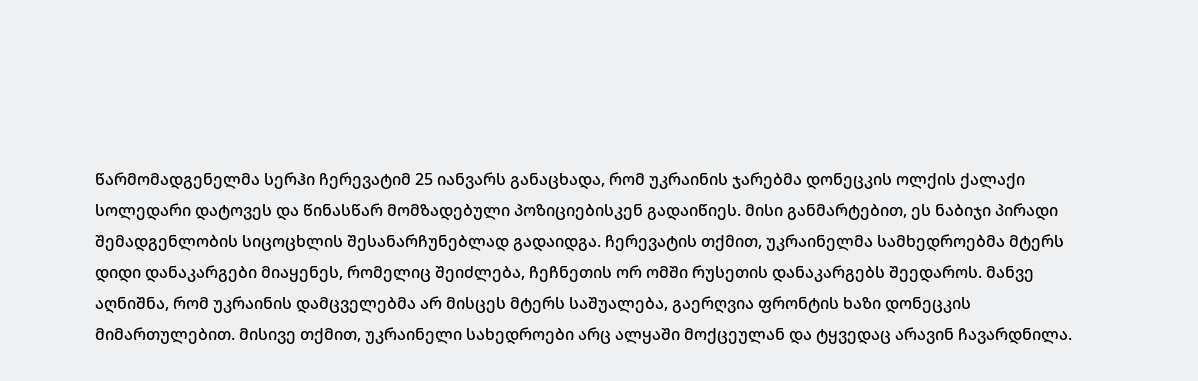წარმომადგენელმა სერჰი ჩერევატიმ 25 იანვარს განაცხადა, რომ უკრაინის ჯარებმა დონეცკის ოლქის ქალაქი სოლედარი დატოვეს და წინასწარ მომზადებული პოზიციებისკენ გადაიწიეს. მისი განმარტებით, ეს ნაბიჯი პირადი შემადგენლობის სიცოცხლის შესანარჩუნებლად გადაიდგა. ჩერევატის თქმით, უკრაინელმა სამხედროებმა მტერს დიდი დანაკარგები მიაყენეს, რომელიც შეიძლება, ჩეჩნეთის ორ ომში რუსეთის დანაკარგებს შეედაროს. მანვე აღნიშნა, რომ უკრაინის დამცველებმა არ მისცეს მტერს საშუალება, გაერღვია ფრონტის ხაზი დონეცკის მიმართულებით. მისივე თქმით, უკრაინელი სახედროები არც ალყაში მოქცეულან და ტყვედაც არავინ ჩავარდნილა.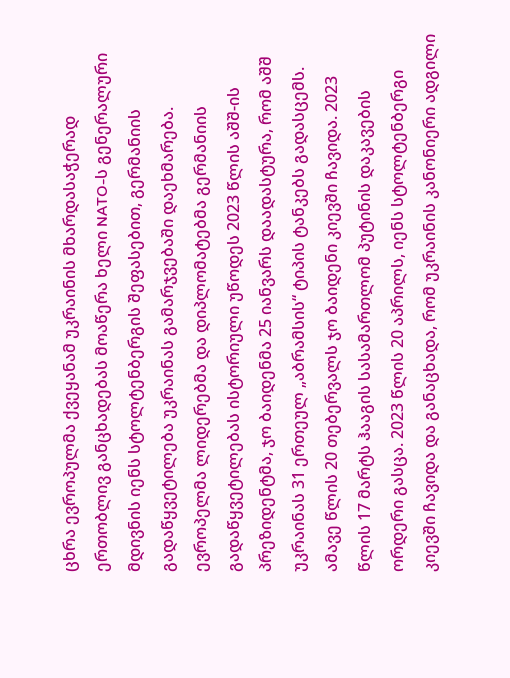ცხრა ევროპულმა ქვეყანამ უკრაინის მხარდასაჭერად ერთობლივ განცხადებას მოაწერა ხელი NATO-ს გენერალური მდივნის იენს სტოლტენბერგის შეფასებით, გერმანიის გადაწყვეტილება უკრაინას გამარჯვებაში დაეხმარება. ევროპელმა ლიდერებმა და დიპლომატებმა გერმანიის გადაწყვეტილებას ისტორიული უწოდეს 2023 წლის აშშ-ის პრეზიდენტმა, ჯო ბაიდენმა 25 იანვარს დაადასტურა, რომ აშშ უკრაინას 31 ერთეულ „აბრამსის“ ტიპის ტანკებს გადასცემს. ამავე წლის 20 თებერვალს ჯო ბაიდენი კიევში ჩავიდა. 2023 წლის 17 მარტს ჰააგის სასამართლომ პუტინის დაკავების ორდერი გასცა. 2023 წლის 20 აპრილს, იენს სტოლტენბერგი კიევში ჩავიდა და განაცხადა, რომ უკრაინის კანონიერი ადგილი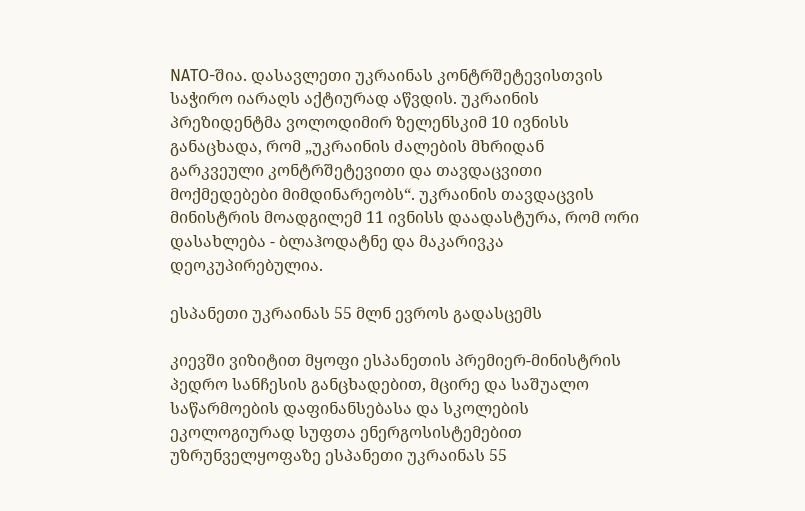NATO-შია. დასავლეთი უკრაინას კონტრშეტევისთვის საჭირო იარაღს აქტიურად აწვდის. უკრაინის პრეზიდენტმა ვოლოდიმირ ზელენსკიმ 10 ივნისს განაცხადა, რომ „უკრაინის ძალების მხრიდან გარკვეული კონტრშეტევითი და თავდაცვითი მოქმედებები მიმდინარეობს“. უკრაინის თავდაცვის მინისტრის მოადგილემ 11 ივნისს დაადასტურა, რომ ორი დასახლება - ბლაჰოდატნე და მაკარივკა დეოკუპირებულია.

ესპანეთი უკრაინას 55 მლნ ევროს გადასცემს

კიევში ვიზიტით მყოფი ესპანეთის პრემიერ-მინისტრის პედრო სანჩესის განცხადებით, მცირე და საშუალო საწარმოების დაფინანსებასა და სკოლების ეკოლოგიურად სუფთა ენერგოსისტემებით უზრუნველყოფაზე ესპანეთი უკრაინას 55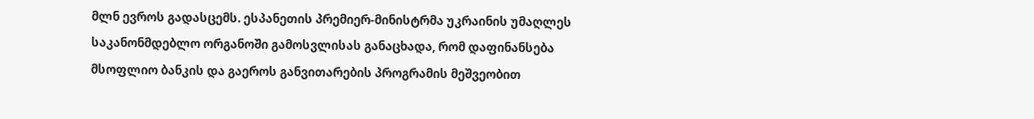მლნ ევროს გადასცემს. ესპანეთის პრემიერ-მინისტრმა უკრაინის უმაღლეს საკანონმდებლო ორგანოში გამოსვლისას განაცხადა, რომ დაფინანსება მსოფლიო ბანკის და გაეროს განვითარების პროგრამის მეშვეობით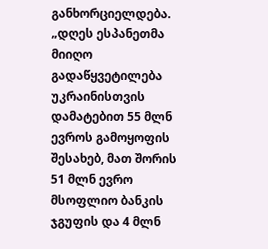განხორციელდება. „დღეს ესპანეთმა მიიღო გადაწყვეტილება უკრაინისთვის დამატებით 55 მლნ ევროს გამოყოფის შესახებ, მათ შორის 51 მლნ ევრო მსოფლიო ბანკის ჯგუფის და 4 მლნ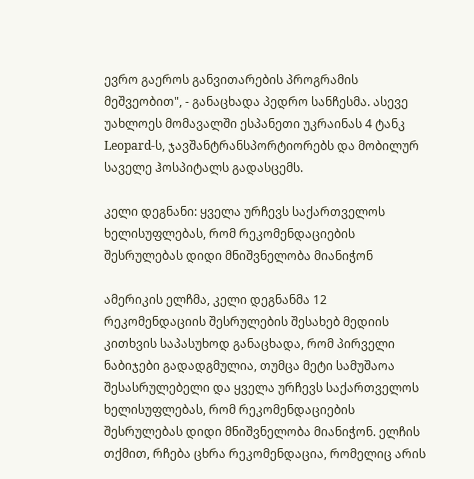ევრო გაეროს განვითარების პროგრამის მეშვეობით", - განაცხადა პედრო სანჩესმა. ასევე უახლოეს მომავალში ესპანეთი უკრაინას 4 ტანკ Leopard-ს, ჯავშანტრანსპორტიორებს და მობილურ საველე ჰოსპიტალს გადასცემს.

კელი დეგნანი: ყველა ურჩევს საქართველოს ხელისუფლებას, რომ რეკომენდაციების შესრულებას დიდი მნიშვნელობა მიანიჭონ

ამერიკის ელჩმა, კელი დეგნანმა 12 რეკომენდაციის შესრულების შესახებ მედიის კითხვის საპასუხოდ განაცხადა, რომ პირველი ნაბიჯები გადადგმულია, თუმცა მეტი სამუშაოა შესასრულებელი და ყველა ურჩევს საქართველოს ხელისუფლებას, რომ რეკომენდაციების შესრულებას დიდი მნიშვნელობა მიანიჭონ. ელჩის თქმით, რჩება ცხრა რეკომენდაცია, რომელიც არის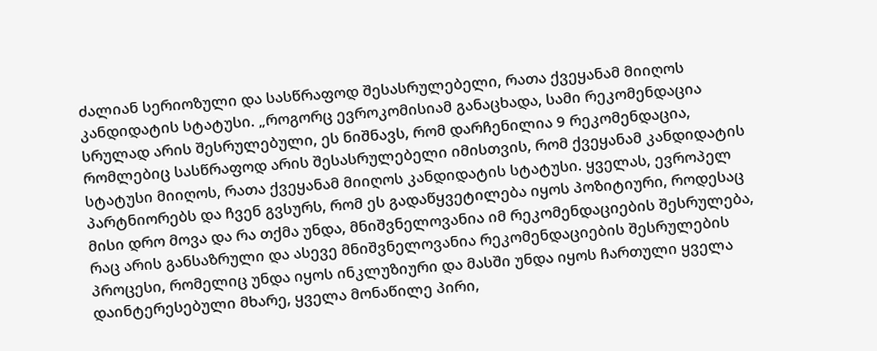ძალიან სერიოზული და სასწრაფოდ შესასრულებელი, რათა ქვეყანამ მიიღოს კანდიდატის სტატუსი. „როგორც ევროკომისიამ განაცხადა, სამი რეკომენდაცია სრულად არის შესრულებული, ეს ნიშნავს, რომ დარჩენილია 9 რეკომენდაცია, რომლებიც სასწრაფოდ არის შესასრულებელი იმისთვის, რომ ქვეყანამ კანდიდატის სტატუსი მიიღოს, რათა ქვეყანამ მიიღოს კანდიდატის სტატუსი. ყველას, ევროპელ პარტნიორებს და ჩვენ გვსურს, რომ ეს გადაწყვეტილება იყოს პოზიტიური, როდესაც მისი დრო მოვა და რა თქმა უნდა, მნიშვნელოვანია იმ რეკომენდაციების შესრულება, რაც არის განსაზრული და ასევე მნიშვნელოვანია რეკომენდაციების შესრულების პროცესი, რომელიც უნდა იყოს ინკლუზიური და მასში უნდა იყოს ჩართული ყველა დაინტერესებული მხარე, ყველა მონაწილე პირი,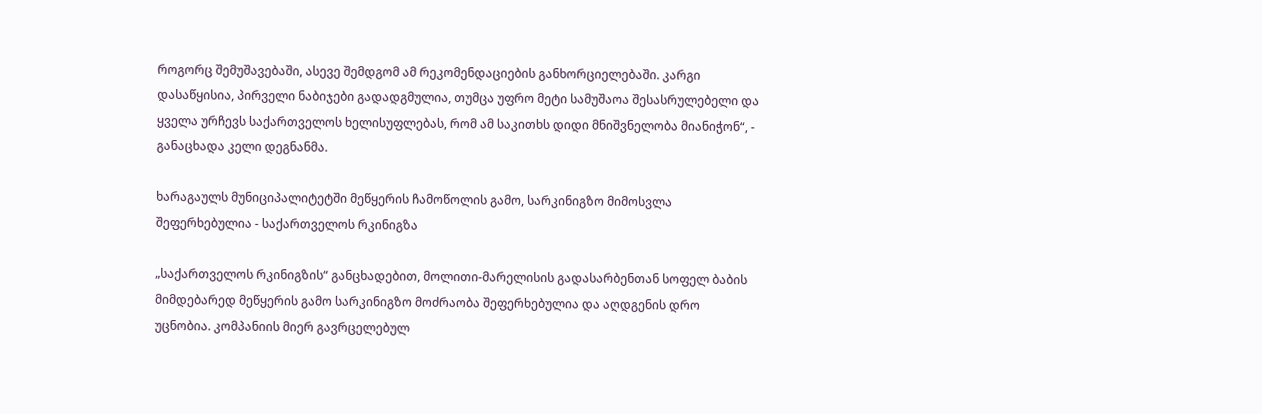როგორც შემუშავებაში, ასევე შემდგომ ამ რეკომენდაციების განხორციელებაში. კარგი დასაწყისია, პირველი ნაბიჯები გადადგმულია, თუმცა უფრო მეტი სამუშაოა შესასრულებელი და ყველა ურჩევს საქართველოს ხელისუფლებას, რომ ამ საკითხს დიდი მნიშვნელობა მიანიჭონ“, - განაცხადა კელი დეგნანმა.

ხარაგაულს მუნიციპალიტეტში მეწყერის ჩამოწოლის გამო, სარკინიგზო მიმოსვლა შეფერხებულია - საქართველოს რკინიგზა

„საქართველოს რკინიგზის“ განცხადებით, მოლითი-მარელისის გადასარბენთან სოფელ ბაბის მიმდებარედ მეწყერის გამო სარკინიგზო მოძრაობა შეფერხებულია და აღდგენის დრო უცნობია. კომპანიის მიერ გავრცელებულ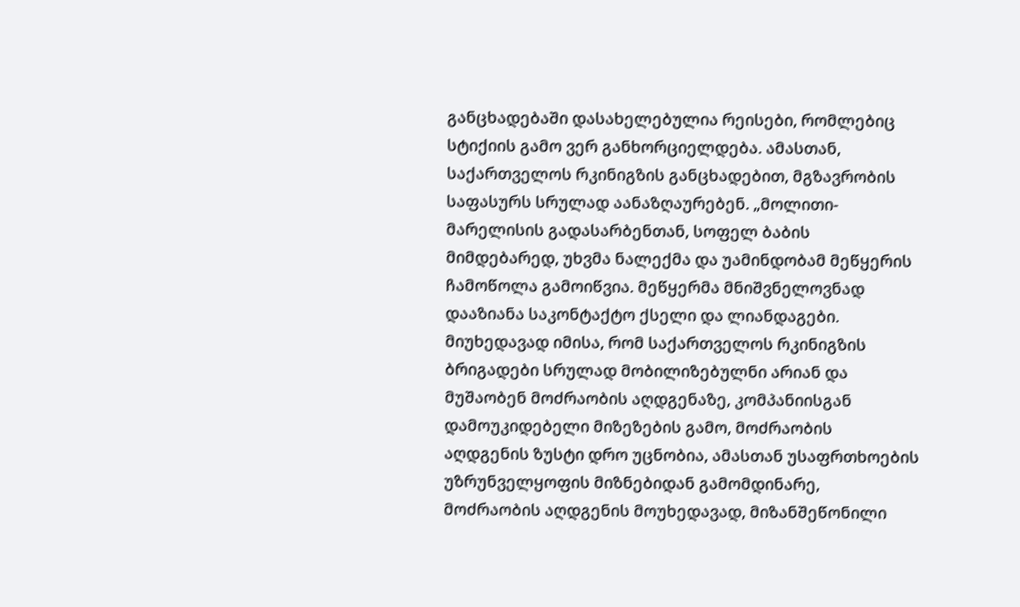განცხადებაში დასახელებულია რეისები, რომლებიც სტიქიის გამო ვერ განხორციელდება. ამასთან, საქართველოს რკინიგზის განცხადებით, მგზავრობის საფასურს სრულად აანაზღაურებენ. „მოლითი-მარელისის გადასარბენთან, სოფელ ბაბის მიმდებარედ, უხვმა ნალექმა და უამინდობამ მეწყერის ჩამოწოლა გამოიწვია. მეწყერმა მნიშვნელოვნად დააზიანა საკონტაქტო ქსელი და ლიანდაგები. მიუხედავად იმისა, რომ საქართველოს რკინიგზის ბრიგადები სრულად მობილიზებულნი არიან და მუშაობენ მოძრაობის აღდგენაზე, კომპანიისგან დამოუკიდებელი მიზეზების გამო, მოძრაობის აღდგენის ზუსტი დრო უცნობია, ამასთან უსაფრთხოების უზრუნველყოფის მიზნებიდან გამომდინარე, მოძრაობის აღდგენის მოუხედავად, მიზანშეწონილი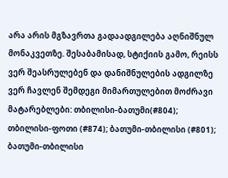არა არის მგზავრთა გადაადგილება აღნიშნულ მონაკვეთზე. შესაბამისად, სტიქიის გამო, რეისს ვერ შეასრულებენ და დანიშნულების ადგილზე ვერ ჩავლენ შემდეგი მიმართულებით მოძრავი მატარებლები: თბილისი-ბათუმი(#804); თბილისი-ფოთი (#874); ბათუმი-თბილისი (#801); ბათუმი-თბილისი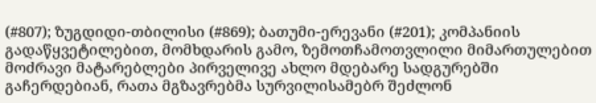(#807); ზუგდიდი-თბილისი (#869); ბათუმი-ერევანი (#201); კომპანიის გადაწყვეტილებით, მომხდარის გამო, ზემოთჩამოთვლილი მიმართულებით მოძრავი მატარებლები პირველივე ახლო მდებარე სადგურებში გაჩერდებიან, რათა მგზავრებმა სურვილისამებრ შეძლონ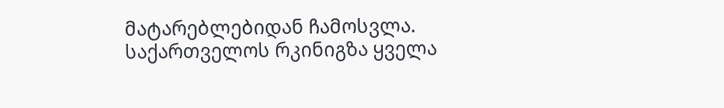მატარებლებიდან ჩამოსვლა. საქართველოს რკინიგზა ყველა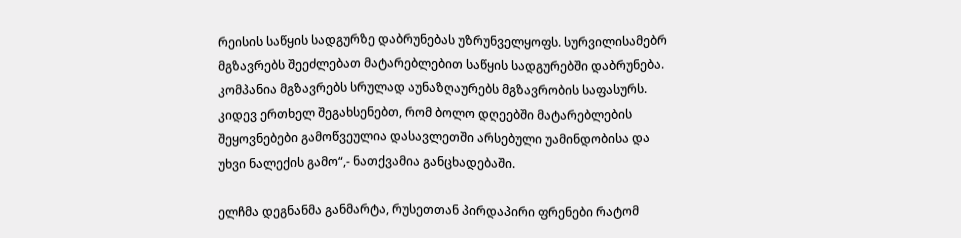რეისის საწყის სადგურზე დაბრუნებას უზრუნველყოფს. სურვილისამებრ მგზავრებს შეეძლებათ მატარებლებით საწყის სადგურებში დაბრუნება. კომპანია მგზავრებს სრულად აუნაზღაურებს მგზავრობის საფასურს. კიდევ ერთხელ შეგახსენებთ, რომ ბოლო დღეებში მატარებლების შეყოვნებები გამოწვეულია დასავლეთში არსებული უამინდობისა და უხვი ნალექის გამო“,- ნათქვამია განცხადებაში.

ელჩმა დეგნანმა განმარტა, რუსეთთან პირდაპირი ფრენები რატომ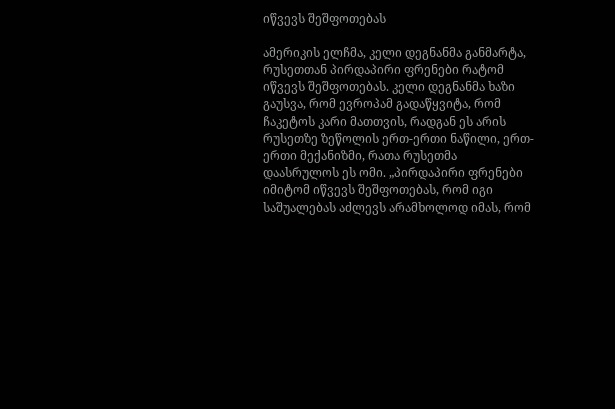იწვევს შეშფოთებას

ამერიკის ელჩმა, კელი დეგნანმა განმარტა, რუსეთთან პირდაპირი ფრენები რატომ იწვევს შეშფოთებას. კელი დეგნანმა ხაზი გაუსვა, რომ ევროპამ გადაწყვიტა, რომ ჩაკეტოს კარი მათთვის, რადგან ეს არის რუსეთზე ზეწოლის ერთ-ერთი ნაწილი, ერთ-ერთი მექანიზმი, რათა რუსეთმა დაასრულოს ეს ომი. „პირდაპირი ფრენები იმიტომ იწვევს შეშფოთებას, რომ იგი საშუალებას აძლევს არამხოლოდ იმას, რომ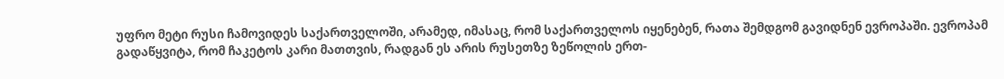უფრო მეტი რუსი ჩამოვიდეს საქართველოში, არამედ, იმასაც, რომ საქართველოს იყენებენ, რათა შემდგომ გავიდნენ ევროპაში. ევროპამ გადაწყვიტა, რომ ჩაკეტოს კარი მათთვის, რადგან ეს არის რუსეთზე ზეწოლის ერთ-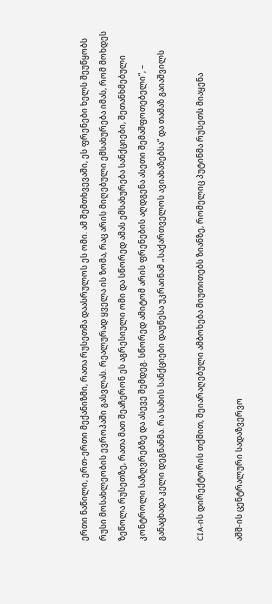ერთი ნაწილი, ერთ-ერთი მექანიზმი, რათა რუსეთმა დაასრულოს ეს ომი. ამ შემთხვევაში, ეს ფრენები ხელს შეუწყობს რუსი მოსახლეობის ევროპაში გასვლას. რეალურად ყველა ის ზომა, რაც არის მიღებული ემსახურება იმას, რომ მოხდეს ზეწოლა რუსეთზე, რათა მათ შეაჩერონ ეს აგრესიული ომი და სწორედ ამას ემსახურება სანქციები, შეთანხმებული კონტროლი საზღვრებზე და ასევე შემდეგ. სწორედ ამიტომ არის ფრენების აღდგენა ასეთი შემაშფოთებელი“, – განაცხადა კელი დეგნანმა. რა სახის სანქციები დაუწესა უკრაინამ „საქართველოს ავიახაზებსა“ და თამაზ გაიაშვილს

CIA-ის დირექტორის თქმით, შეიარაღებული ამბოხება მიუთითებს ზიანზე, რომელიც პუტინმა რუსეთს მიაყენა

აშშ-ის ცენტრალური სადაზვერვო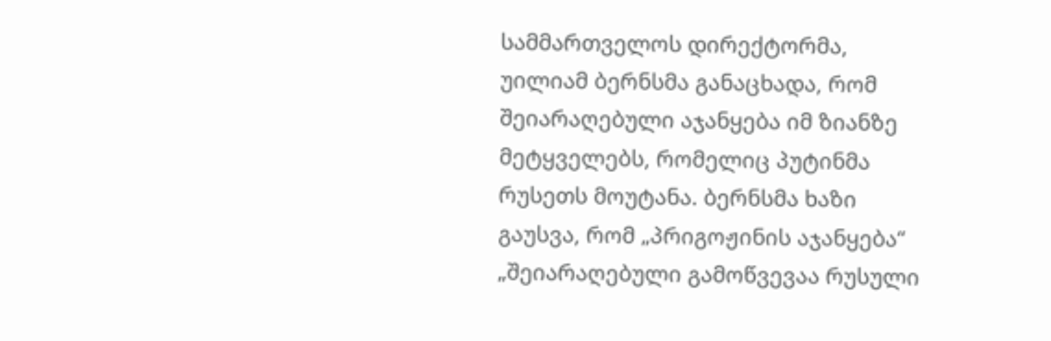სამმართველოს დირექტორმა, უილიამ ბერნსმა განაცხადა, რომ შეიარაღებული აჯანყება იმ ზიანზე მეტყველებს, რომელიც პუტინმა რუსეთს მოუტანა. ბერნსმა ხაზი გაუსვა, რომ „პრიგოჟინის აჯანყება“ „შეიარაღებული გამოწვევაა რუსული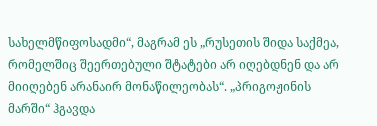სახელმწიფოსადმი“, მაგრამ ეს „რუსეთის შიდა საქმეა, რომელშიც შეერთებული შტატები არ იღებდნენ და არ მიიღებენ არანაირ მონაწილეობას“. „პრიგოჟინის მარში“ ჰგავდა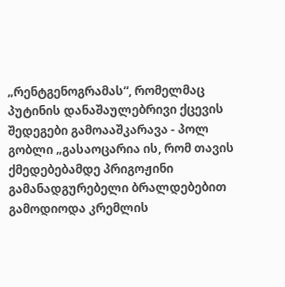„რენტგენოგრამას“, რომელმაც პუტინის დანაშაულებრივი ქცევის შედეგები გამოააშკარავა - პოლ გობლი „გასაოცარია ის, რომ თავის ქმედებებამდე პრიგოჟინი გამანადგურებელი ბრალდებებით გამოდიოდა კრემლის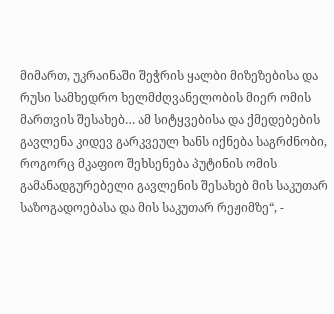მიმართ, უკრაინაში შეჭრის ყალბი მიზეზებისა და რუსი სამხედრო ხელმძღვანელობის მიერ ომის მართვის შესახებ… ამ სიტყვებისა და ქმედებების გავლენა კიდევ გარკვეულ ხანს იქნება საგრძნობი, როგორც მკაფიო შეხსენება პუტინის ომის გამანადგურებელი გავლენის შესახებ მის საკუთარ საზოგადოებასა და მის საკუთარ რეჟიმზე“, -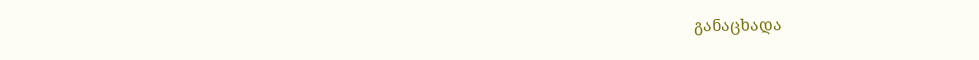განაცხადა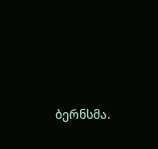ბერნსმა.